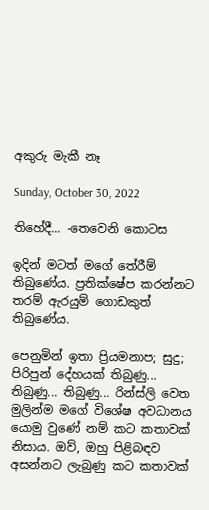අකුරු මැකී නෑ

Sunday, October 30, 2022

තිහේදී... -තෙවෙනි කොටස

ඉදින් මටත් මගේ තේරීම් තිබුණේය. ප්‍රතික්ෂේප කරන්නට තරම් ඇරයුම් ගොඩකුත් තිබුණේය.

පෙනුමින් ඉතා ප්‍රියමනාප; සුදු; පිරිපුන් දේහයක් තිබුණු... තිබුණු... තිබුණු... රින්ස්ලි වෙත මුලින්ම මගේ විශේෂ අවධානය යොමු වුණේ නම් කට කතාවක් නිසාය. ඔව්, ඔහු පිළිබඳව අසන්නට ලැබුණු කට කතාවක්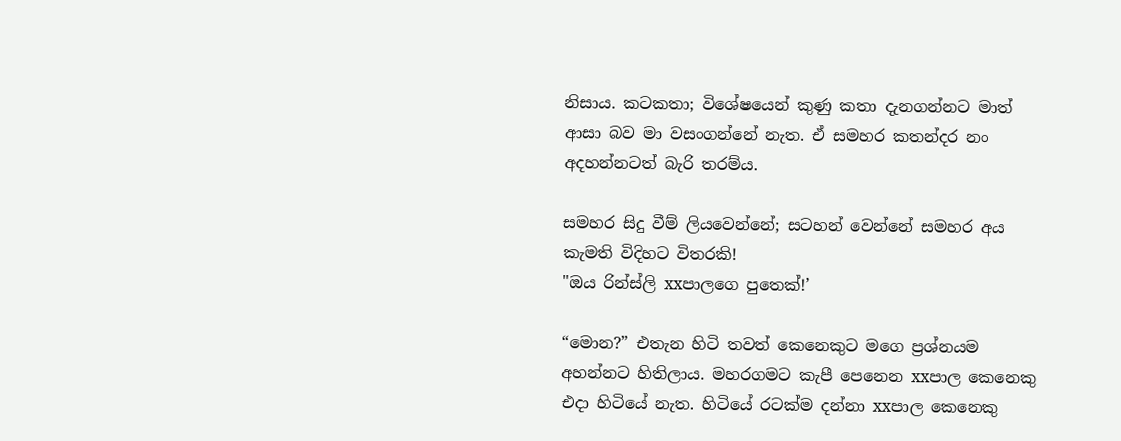නිසාය. කටකතා; විශේෂයෙන් කුණු කතා දැනගන්නට මාත් ආසා බව මා වසංගන්නේ නැත. ඒ සමහර කතන්දර නං අදහන්නටත් බැරි තරම්ය.

සමහර සිදු වීම් ලියවෙන්නේ; සටහන් වෙන්නේ සමහර අය කැමති විදිහට විතරකි!
"ඔය රින්ස්ලි xxපාලගෙ පුතෙක්!’

“මොන?” එතැන හිටි තවත් කෙනෙකුට මගෙ ප්‍රශ්නයම අහන්නට හිතිලාය. මහරගමට කැපී පෙනෙන xxපාල කෙනෙකු එදා හිටියේ නැත. හිටියේ රටක්ම දන්නා xxපාල කෙනෙකු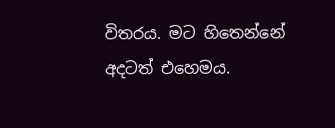විතරය. මට හිතෙන්නේ අදටත් එහෙමය.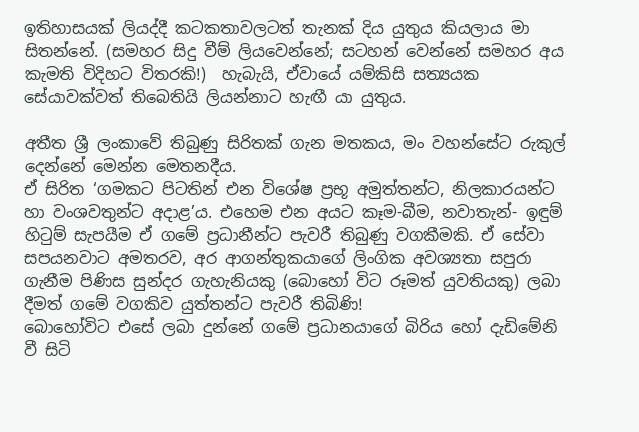ඉතිහාසයක් ලියද්දී කටකතාවලටත් තැනක් දිය යුතුය කියලාය මා සිතන්නේ. (සමහර සිදු වීම් ලියවෙන්නේ; සටහන් වෙන්නේ සමහර අය කැමති විදිහට විතරකි!)  හැබැයි, ඒවායේ යම්කිසි සත්‍යයක සේයාවක්වත් තිබෙතියි ලියන්නාට හැඟී යා යුතුය.

අතීත ශ්‍රී ලංකාවේ තිබුණු සිරිතක් ගැන මතකය, මං වහන්සේට රුකුල් දෙන්නේ මෙන්න මෙතනදීය.
ඒ සිරිත ‘ගමකට පිටතින් එන විශේෂ ප්‍රභූ අමුත්තන්ට, නිලකාරයන්ට හා වංශවතුන්ට අදාළ’ය. එහෙම එන අයට කෑම-බීම, නවාතැන්- ඉඳුම් හිටුම් සැපයීම ඒ ගමේ ප්‍රධානීන්ට පැවරී තිබුණු වගකීමකි. ඒ සේවා සපයනවාට අමතරව, අර ආගන්තුකයාගේ ලිංගික අවශ්‍යතා සපුරා ගැනීම පිණිස සුන්දර ගැහැනියකු (බොහෝ විට රූමත් යුවතියකු) ලබා දීමත් ගමේ වගකිව යුත්තන්ට පැවරී තිබිණි!
බොහෝවිට එසේ ලබා දුන්නේ ගමේ ප්‍රධානයාගේ බිරිය හෝ දැඩිමේනි වී සිටි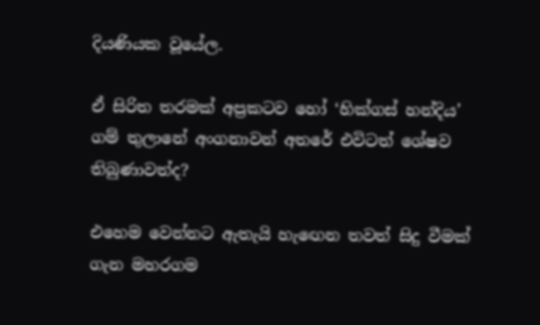දියණියක වූයේල.

ඒ සිරිත තරමක් අප්‍රකටව හෝ ‘හික්ගස් හන්දිය’ ගම් තුලානේ අංගනාවන් අතරේ එවිටත් ශේෂව තිබුණාවත්ද?

එහෙම වෙන්නට ඇතැයි හැඟෙන තවත් සිදු වීමක් ගැන මහරගම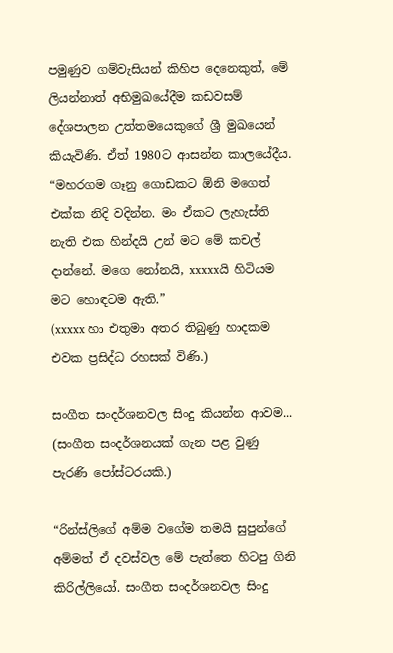පමුණුව ගම්වැසියන් කිහිප දෙනෙකුත්, මේ ලියන්නාත් අභිමුඛයේදීම කඩවසම් දේශපාලන උත්තමයෙකුගේ ශ්‍රී මුඛයෙන් කියැවිණි. ඒත් 1980ට ආසන්න කාලයේදීය.
“මහරගම ගෑනු ගොඩකට ඕනි මගෙත් එක්ක නිදි වදින්න. මං ඒකට ලැහැස්ති නැති එක හින්දයි උන් මට මේ කචල් දාන්නේ. මගෙ නෝනයි, xxxxxයි හිටියම මට හොඳටම ඇති.”
(xxxxx හා එතුමා අතර තිබුණු හාදකම එවක ප්‍රසිද්ධ රහසක් විණි.)

සංගීත සංදර්ශනවල සිංදු කියන්න ආවම... (සංගීත සංදර්ශනයක් ගැන පළ වුණු පැරණි පෝස්ටරයකි.)

“රින්ස්ලිගේ අම්ම වගේම තමයි සුපුන්ගේ අම්මත් ඒ දවස්වල මේ පැත්තෙ හිටපු ගිනි කිරිල්ලියෝ. සංගීත සංදර්ශනවල සිංදු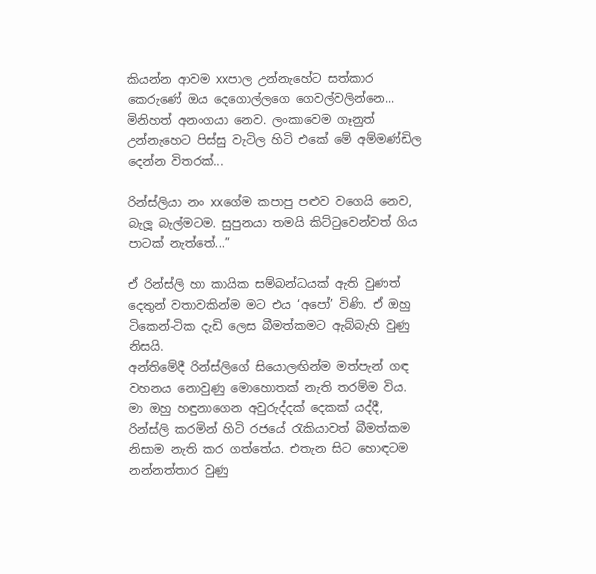කියන්න ආවම xxපාල උන්නැහේට සත්කාර කෙරුණේ ඔය දෙගොල්ලගෙ ගෙවල්වලින්නෙ... මිනිහත් අනංගයා නෙව. ලංකාවෙම ගෑනුත් උන්නැහෙට පිස්සු වැටිල හිටි එකේ මේ අම්මණ්ඩිල දෙන්න විතරක්...

රින්ස්ලියා නං xxගේම කපාපු පළුව වගෙයි නෙව, බැලූ බැල්මටම. සුපුනයා තමයි කිට්ටුවෙන්වත් ගිය පාටක් නැත්තේ...”

ඒ රින්ස්ලි හා කායික සම්බන්ධයක් ඇති වුණත් දෙතුන් වතාවකින්ම මට එය ‘අපෝ’ විණි. ඒ ඔහු ටිකෙන්-ටික දැඩි ලෙස බීමත්කමට ඇබ්බැහි වුණු නිසයි.
අන්තිමේදී රින්ස්ලිගේ සියොලඟින්ම මත්පැන් ගඳ වහනය නොවුණු මොහොතක් නැති තරම්ම විය.
මා ඔහු හඳුනාගෙන අවුරුද්දක් දෙකක් යද්දී, රින්ස්ලි කරමින් හිටි රජයේ රැකියාවත් බීමත්කම නිසාම නැති කර ගත්තේය. එතැන සිට හොඳටම නන්නත්තාර වුණු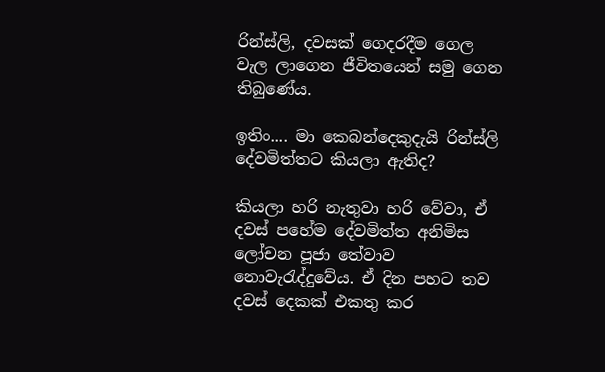රින්ස්ලි, දවසක් ගෙදරදීම ගෙල වැල ලාගෙන ජීවිතයෙන් සමු ගෙන තිබුණේය.

ඉතිං.... මා කෙබන්දෙකුදැයි රින්ස්ලි දේවමිත්තට කියලා ඇතිද?

කියලා හරි නැතුවා හරි වේවා, ඒ දවස් පහේම දේවමිත්ත අනිමිස ලෝචන පූජා තේවාව නොවැරැද්දුවේය. ඒ දින පහට තව දවස් දෙකක් එකතු කර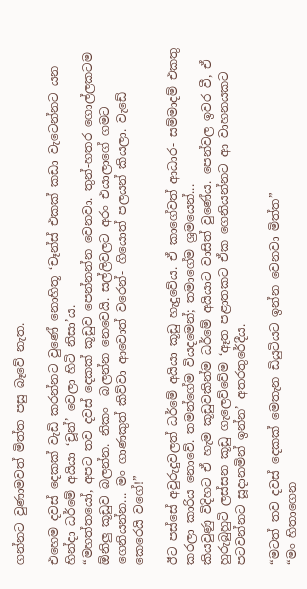ගන්නට වුණාමවත් මිත්ත පසු බෑවේ නැත.

එහෙම දවස් දෙකක් වැඩි කරන්නට වුණේ නොහිතූ ‘චෑන්ස් එකක් කඩා වැටෙන්නට යන හින්දා ධර්මේ අයියා ‘චූන්’ වෙලා හිටි නිසා’ය.
“මහත්තයෝ, අපට තව දවස් දෙකක් කූඩුව පෙන්නන්න වෙනවා. තුන්-හතර ගොල්ලකටම ඕනිලු කූඩුව බලන්න. නිකං  බලන්න නෙවෙයි. සල්ලිවලට අරං එයාලාගේ ගමට ගෙනියන්න... මං ගාණකුත් කිව්වා ආවොත් වරෙන්- ගියොත් පලයන් කියලා. වැඩේ කෙරෙයි වගේ!”

ඊට පස්සේ අවුරුදුවලත් ධර්මේ අයියා කූඩු හැදුවේය. ඒ කාගේවත් ආධාර- සම්මාදම් එකතු කරලා කාරිය නොවේ. තමන්ගේම වියදමෙන්; තමාගේම ශ්‍රමයෙන්...
කියවුණු විදිහට ඒ හැම කූඩුවකින්ම ධර්මේ අයියාට වාසිත් වුණේය. පෙන්වල ඉවර වී, ඒ හුරුබුහුටි ලස්සන කූඩු ගැලෙව්වේම ‘ඈත පළාතකට ඒක ගෙනියන්නට ආ වාහනයකට පටවන්නට සූදානමින් ඉන්න’ අතරතුරේදීය.

“මටත් තව දවස් දෙකක් මෙතැන ඩියුටියට ඉන්න වෙනවා මිත්ත”
“මං හිතාගෙන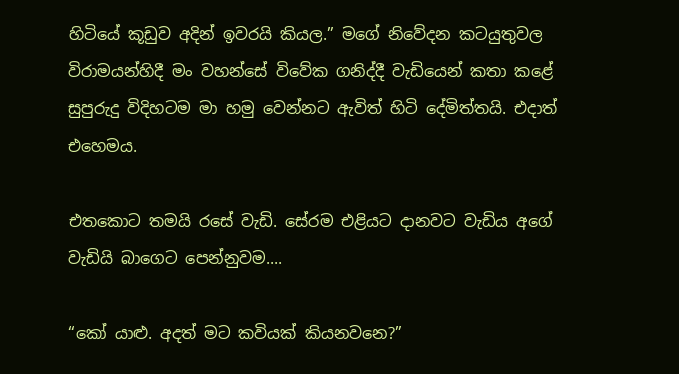හිටියේ කූඩුව අදින් ඉවරයි කියල.” මගේ නිවේදන කටයුතුවල විරාමයන්හිදී මං වහන්සේ විවේක ගනිද්දී වැඩියෙන් කතා කළේ සුපුරුදු විදිහටම මා හමු වෙන්නට ඇවිත් හිටි දේමිත්තයි. එදාත් එහෙමය.

එතකොට තමයි රසේ වැඩි. සේරම එළියට දානවට වැඩිය අගේ වැඩියි බාගෙට පෙන්නුවම....

“කෝ යාළු. අදත් මට කවියක් කියනවනෙ?”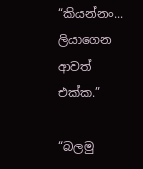“කියන්නං... ලියාගෙන ආවත් එක්ක.”

“බලමු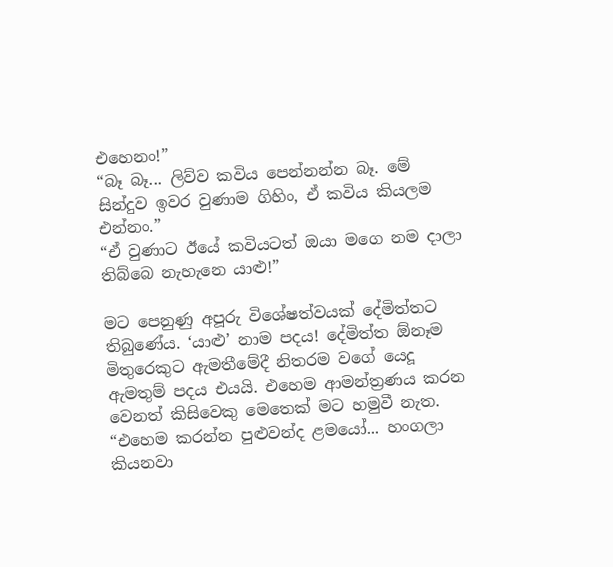එහෙනං!”
“බෑ බෑ... ලිව්ව කවිය පෙන්නන්න බෑ. මේ සින්දුව ඉවර වුණාම ගිහිං, ඒ කවිය කියලම එන්නං.”
“ඒ වුණාට ඊයේ කවියටත් ඔයා මගෙ නම දාලා තිබ්බෙ නැහැනෙ යාළු!”

මට පෙනුණු අපූරු විශේෂත්වයක් දේමිත්තට තිබුණේය. ‘යාළු’ නාම පදය! දේමිත්ත ඕනෑම මිතුරෙකුට ඇමතීමේදී නිතරම වගේ යෙදූ ඇමතුම් පදය එයයි. එහෙම ආමන්ත්‍රණය කරන වෙනත් කිසිවෙකු මෙතෙක් මට හමුවී නැත.
“එහෙම කරන්න පුළුවන්ද ළමයෝ... හංගලා කියනවා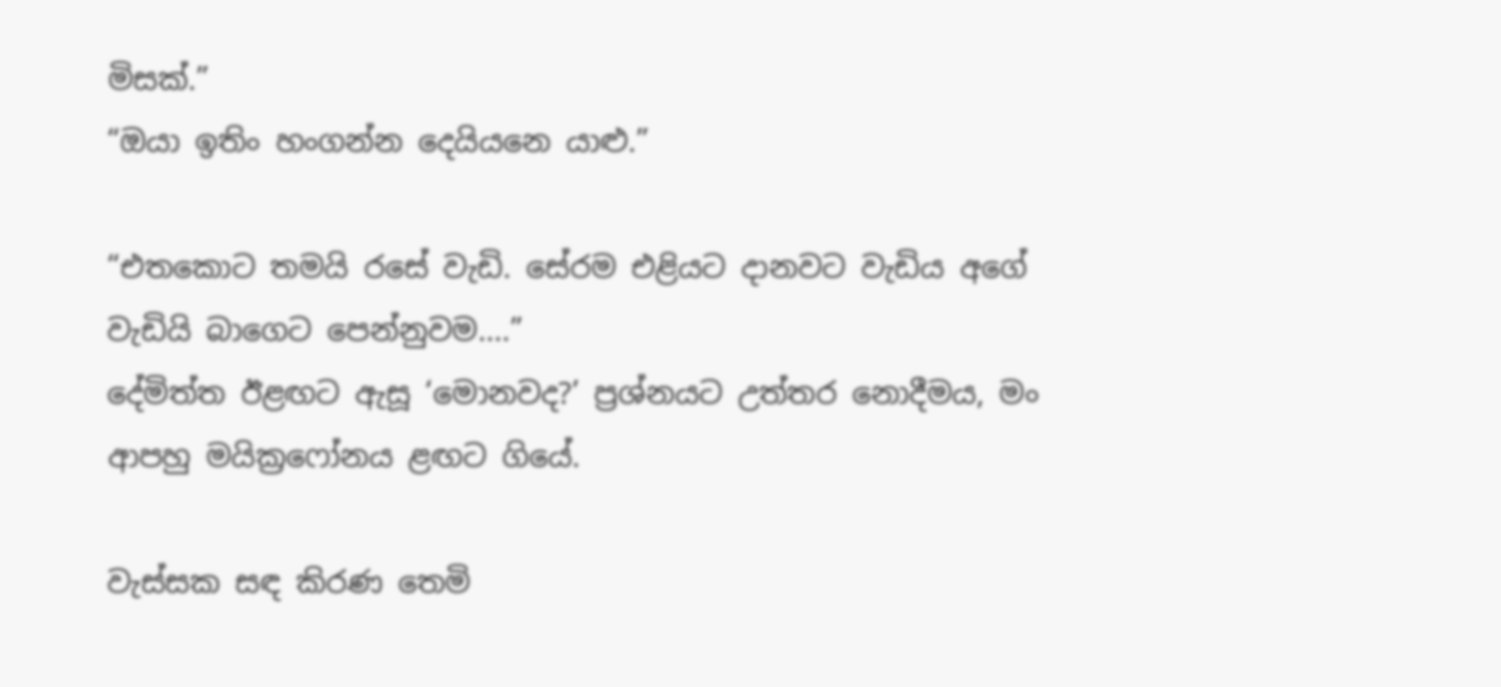මිසක්.”
“ඔයා ඉතිං හංගන්න දෙයියනෙ යාළු.”

“එතකොට තමයි රසේ වැඩි. සේරම එළියට දානවට වැඩිය අගේ වැඩියි බාගෙට පෙන්නුවම....”
දේමිත්ත ඊළඟට ඇසූ ‘මොනවද?’ ප්‍රශ්නයට උත්තර නොදීමය, මං ආපහු මයික්‍රෆෝනය ළඟට ගියේ.

වැස්සක සඳ කිරණ තෙමි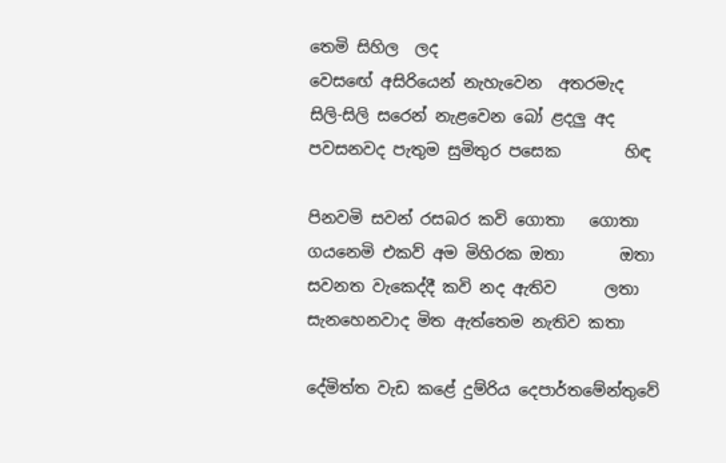තෙමි සිහිල  ලද
වෙසඟේ අසිරියෙන් නැහැවෙන  අතරමැද
සිලි-සිලි සරෙන් නැළවෙන බෝ ළදලු අද
පවසනවද පැතුම සුමිතුර පසෙක        හිඳ

පිනවමි සවන් රසබර කවි ගොතා   ගොතා
ගයනෙමි එකව් අම මිහිරක ඔතා       ඔතා
සවනත වැකෙද්දී කවි නද ඇතිව      ලතා
සැනහෙනවාද මිත ඇත්තෙම නැතිව කතා

දේමිත්ත වැඩ කළේ දුම්රිය දෙපාර්තමේන්තුවේ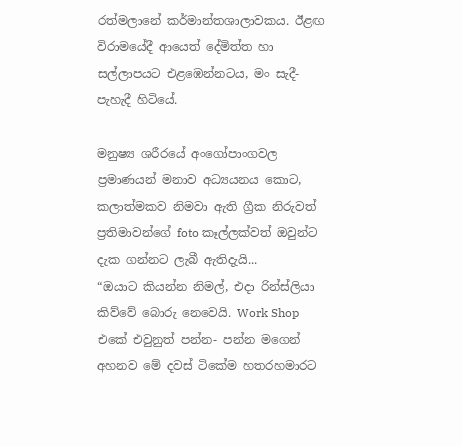රත්මලානේ කර්මාන්තශාලාවකය. ඊළඟ විරාමයේදී ආයෙත් දේමිත්ත හා සල්ලාපයට එළඹෙන්නටය, මං සැදී-පැහැදී හිටියේ.

මනුෂ්‍ය ශරීරයේ අංගෝපාංගවල ප්‍රමාණයන් මනාව අධ්‍යයනය කොට, කලාත්මකව නිමවා ඇති ග්‍රීක නිරුවත් ප්‍රතිමාවන්ගේ foto කෑල්ලක්වත් ඔවුන්ට දැක ගන්නට ලැබී ඇතිදැයි...
“ඔයාට කියන්න නිමල්, එදා රින්ස්ලියා කිව්වේ බොරු නෙවෙයි. Work Shop එකේ එවුනුත් පන්න- පන්න මගෙන් අහනව මේ දවස් ටිකේම හතරහමාරට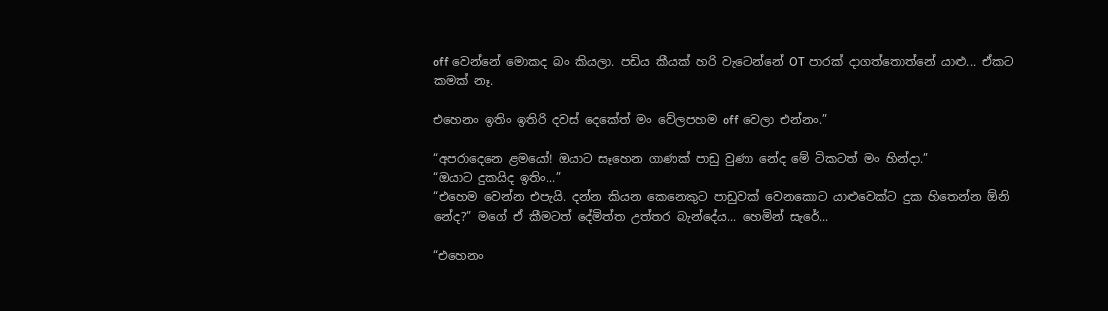off වෙන්නේ මොකද බං කියලා. පඩිය කීයක් හරි වැටෙන්නේ OT පාරක් දාගත්තොත්නේ යාළු... ඒකට කමක් නෑ.

එහෙනං ඉතිං ඉතිරි දවස් දෙකේත් මං වේලපහම off වෙලා එන්නං.”

“අපරාදෙනෙ ළමයෝ! ඔයාට සෑහෙන ගාණක් පාඩු වුණා නේද මේ ටිකටත් මං හින්දා.”
“ඔයාට දුකයිද ඉතිං...”
“එහෙම වෙන්න එපැයි. දන්න කියන කෙනෙකුට පාඩුවක් වෙනකොට යාළුවෙක්ට දුක හිතෙන්න ඕනි නේද?” මගේ ඒ කීමටත් දේමිත්ත උත්තර බැන්දේය... හෙමින් සැරේ...

“එහෙනං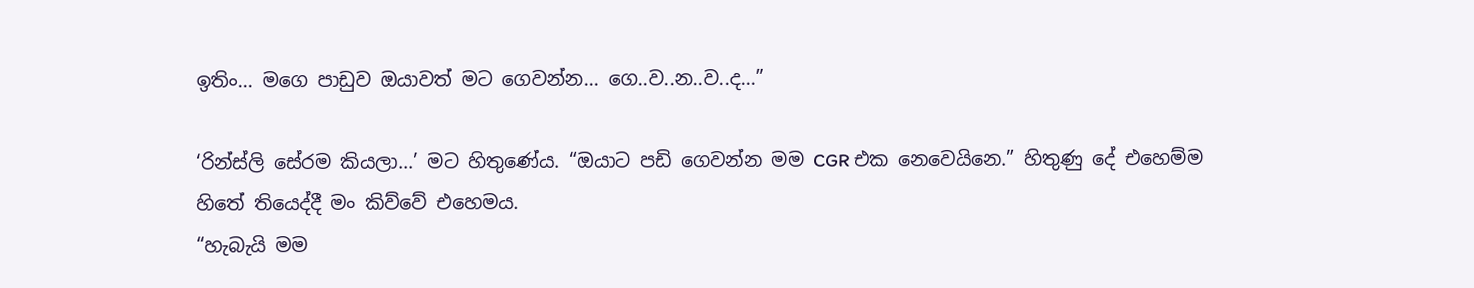ඉතිං... මගෙ පාඩුව ඔයාවත් මට ගෙවන්න... ගෙ..ව..න..ව..ද...”

‘රින්ස්ලි සේරම කියලා...’ මට හිතුණේය. “ඔයාට පඩි ගෙවන්න මම CGR එක නෙවෙයිනෙ.” හිතුණු දේ එහෙම්ම හිතේ තියෙද්දී මං කිව්වේ එහෙමය.
“හැබැයි මම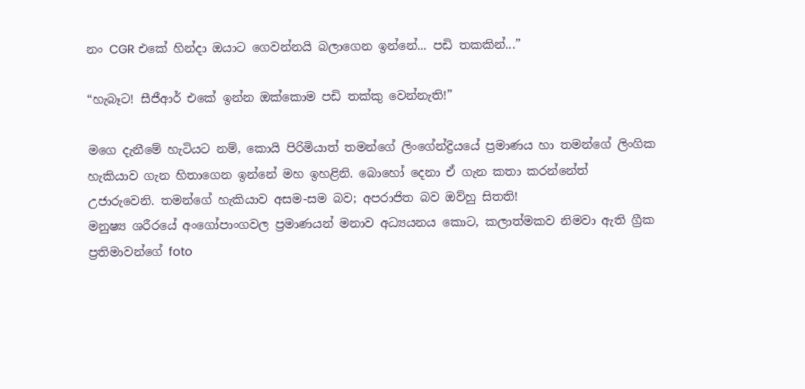නං CGR එකේ හින්දා ඔයාට ගෙවන්නයි බලාගෙන ඉන්නේ... පඩි තකකින්...”

“හැබෑට! සීජීආර් එකේ ඉන්න ඔක්කොම පඩි තක්කු වෙන්නැති!”

මගෙ දැනීමේ හැටියට නම්, කොයි පිරිමියාත් තමන්ගේ ලිංගේන්ද්‍රියයේ ප්‍රමාණය හා තමන්ගේ ලිංගික හැකියාව ගැන හිතාගෙන ඉන්නේ මහ ඉහළිනි. බොහෝ දෙනා ඒ ගැන කතා කරන්නේත් උජාරුවෙනි. තමන්ගේ හැකියාව අසම-සම බව; අපරාජිත බව ඔව්හු සිතති!
මනුෂ්‍ය ශරීරයේ අංගෝපාංගවල ප්‍රමාණයන් මනාව අධ්‍යයනය කොට, කලාත්මකව නිමවා ඇති ග්‍රීක ප්‍රතිමාවන්ගේ foto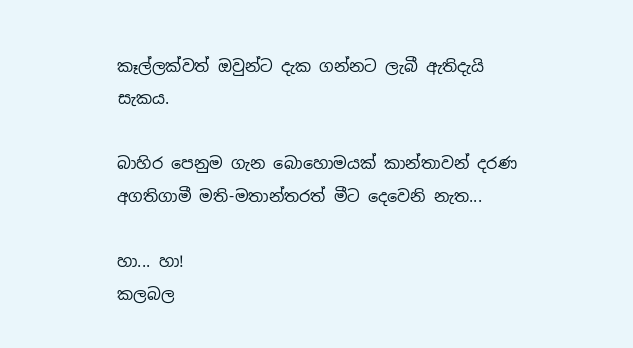කෑල්ලක්වත් ඔවුන්ට දැක ගන්නට ලැබී ඇතිදැයි සැකය.

බාහිර පෙනුම ගැන බොහොමයක් කාන්තාවන් දරණ අගතිගාමී මති-මතාන්තරත් මීට දෙවෙනි නැත...

හා... හා!
කලබල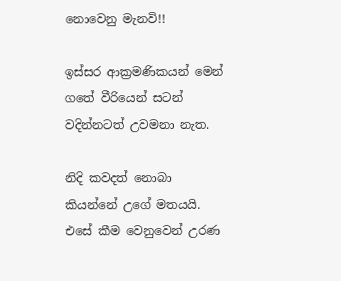නොවෙනු මැනවි!!

ඉස්සර ආක්‍රමණිකයන් මෙන් ගතේ වීරියෙන් සටන් වදින්නටත් උවමනා නැත.

නිදි කවදත් නොබා කියන්නේ උගේ මතයයි.
එසේ කීම වෙනුවෙන් උරණ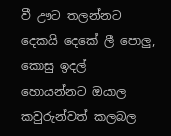වී ඌට තලන්නට දෙකයි දෙකේ ලී පොලු, කොසු ඉදල් හොයන්නට ඔයාල කවුරුන්වත් කලබල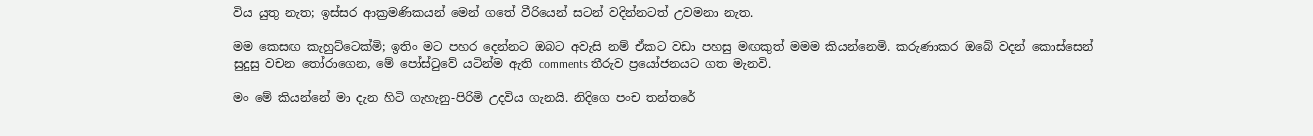විය යුතු නැත; ඉස්සර ආක්‍රමණිකයන් මෙන් ගතේ වීරියෙන් සටන් වදින්නටත් උවමනා නැත.

මම කෙසඟ කැහුට්ටෙක්මි; ඉතිං මට පහර දෙන්නට ඔබට අවැසි නම් ඒකට වඩා පහසු මඟකුත් මමම කියන්නෙමි. කරුණාකර ඔබේ වදන් කොස්සෙන් සුදුසු වචන තෝරාගෙන, මේ පෝස්ටුවේ යටින්ම ඇති comments තීරුව ප්‍රයෝජනයට ගත මැනවි.

මං මේ කියන්නේ මා දැන හිටි ගැහැනු-පිරිමි උදවිය ගැනයි. නිදිගෙ පංච තන්තරේ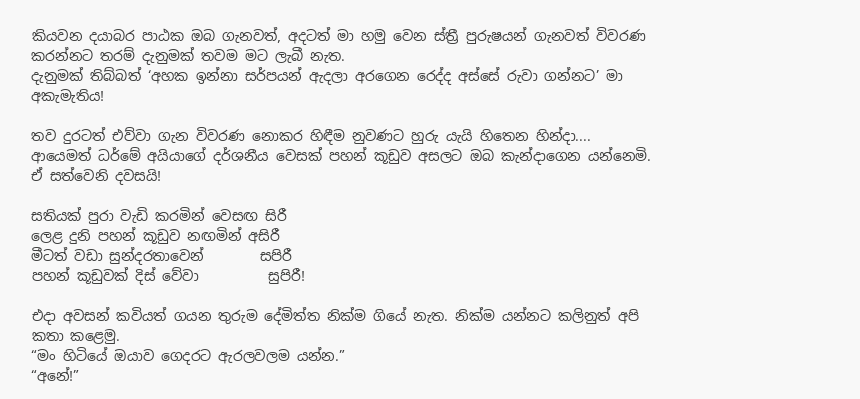කියවන දයාබර පාඨක ඔබ ගැනවත්, අදටත් මා හමු වෙන ස්ත්‍රී පුරුෂයන් ගැනවත් විවරණ කරන්නට තරම් දැනුමක් තවම මට ලැබී නැත.
දැනුමක් තිබ්බත් ‘අහක ඉන්නා සර්පයන් ඇදලා අරගෙන රෙද්ද අස්සේ රුවා ගන්නට’ මා අකැමැතිය!

තව දුරටත් එව්වා ගැන විවරණ නොකර හිඳීම නුවණට හුරු යැයි හිතෙන හින්දා.... ආයෙමත් ධර්මේ අයියාගේ දර්ශනීය වෙසක් පහන් කූඩුව අසලට ඔබ කැන්දාගෙන යන්නෙමි. ඒ සත්වෙනි දවසයි!

සතියක් පුරා වැඩි කරමින් වෙසඟ සිරී
ලෙළ දුනි පහන් කූඩුව නඟමින් අසිරී
මීටත් වඩා සුන්දරතාවෙන්        සපිරී
පහන් කූඩුවක් දිස් වේවා          සුපිරී!

එදා අවසන් කවියත් ගයන තුරුම දේමිත්ත නික්ම ගියේ නැත. නික්ම යන්නට කලිනුත් අපි කතා කළෙමු.
“මං හිටියේ ඔයාව ගෙදරට ඇරලවලම යන්න.”
“අනේ!”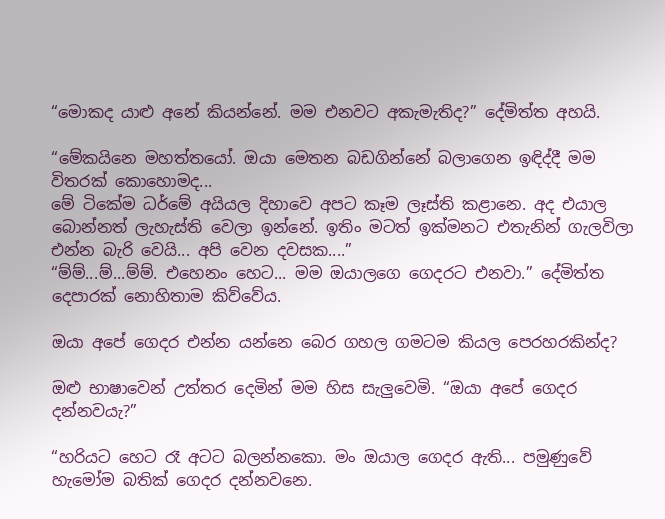“මොකද යාළු අනේ කියන්නේ. මම එනවට අකැමැතිද?” දේමිත්ත අහයි.

“මේකයිනෙ මහත්තයෝ. ඔයා මෙතන බඩගින්නේ බලාගෙන ඉඳිද්දී මම විතරක් කොහොමද...
මේ ටිකේම ධර්මේ අයියල දිහාවෙ අපට කෑම ලෑස්ති කළානෙ. අද එයාල බොන්නත් ලැහැස්ති වෙලා ඉන්නේ. ඉතිං මටත් ඉක්මනට එතැනින් ගැලවිලා එන්න බැරි වෙයි... අපි වෙන දවසක....”
“ම්ම්...ම්...ම්ම්. එහෙනං හෙට... මම ඔයාලගෙ ගෙදරට එනවා.” දේමිත්ත දෙපාරක් නොහිතාම කිව්වේය.

ඔයා අපේ ගෙදර එන්න යන්නෙ බෙර ගහල ගමටම කියල පෙරහරකින්ද?

ඔළු භාෂාවෙන් උත්තර දෙමින් මම හිස සැලුවෙමි. “ඔයා අපේ ගෙදර දන්නවයැ?”

“හරියට හෙට රෑ අටට බලන්නකො. මං ඔයාල ගෙදර ඇති... පමුණුවේ හැමෝම බතික් ගෙදර දන්නවනෙ.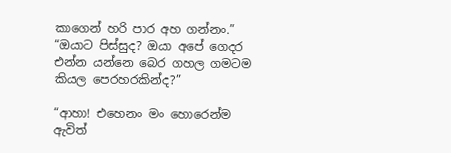කාගෙන් හරි පාර අහ ගන්නං.”
“ඔයාට පිස්සුද? ඔයා අපේ ගෙදර එන්න යන්නෙ බෙර ගහල ගමටම කියල පෙරහරකින්ද?”

“ආහා! එහෙනං මං හොරෙන්ම ඇවිත්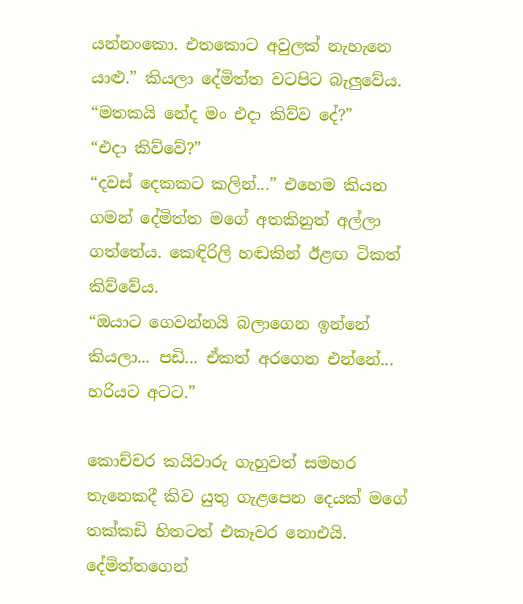යන්නංකො. එතකොට අවුලක් නැහැනෙ යාළු.” කියලා දේමිත්ත වටපිට බැලුවේය. “මතකයි නේද මං එදා කිව්ව දේ?”
“එදා කිව්වේ?”
“දවස් දෙකකට කලින්...” එහෙම කියන ගමන් දේමිත්ත මගේ අතකිනුත් අල්ලා ගත්තේය. කෙඳිරිලි හඬකින් ඊළඟ ටිකත් කිව්වේය.
“ඔයාට ගෙවන්නයි බලාගෙන ඉන්නේ කියලා... පඩි... ඒකත් අරගෙන එන්නේ... හරියට අටට.”

කොච්චර කයිවාරු ගැහුවත් සමහර තැනෙකදී කිව යුතු ගැළපෙන දෙයක් මගේ තක්කඩි හිතටත් එකෑවර නොඑයි. දේමිත්තගෙන්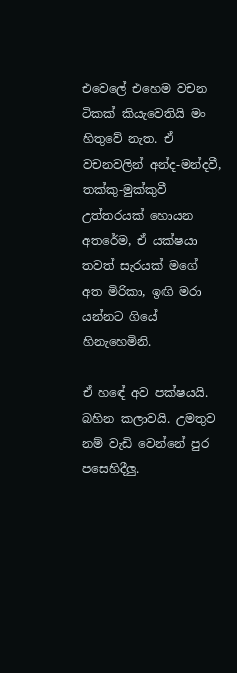එවෙලේ එහෙම වචන ටිකක් කියැවෙතියි මං හිතුවේ නැත. ඒ වචනවලින් අන්ද-මන්දවී, තක්කු-මුක්කුවී උත්තරයක් හොයන අතරේම, ඒ යක්ෂයා තවත් සැරයක් මගේ අත මිරිකා, ඉඟි මරා යන්නට ගියේ හිනැහෙමිනි.

ඒ හඳේ අව පක්ෂයයි. බහින කලාවයි. උමතුව නම් වැඩි වෙන්නේ පුර පසෙහිදීලු.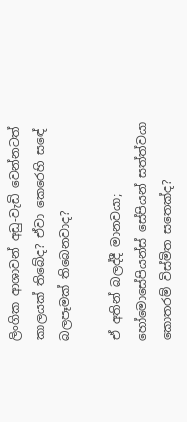ලිංගික ආශාවන් අඩු-වැඩි වෙන්නටත් කාලයක් තිබේද? ඒවා කෙරෙහි සඳේ බලපෑමක් තිබෙනවාද?

ඒ අතින් බලද්දී මානවයා; හෝමොසේපියන්ස් සේපියන් සත්ත්වයා කොතරම් විස්මිත සතෙක්ද?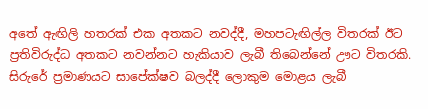අතේ ඇඟිලි හතරක් එක අතකට නවද්දී, මහපටැඟිල්ල විතරක් ඊට ප්‍රතිවිරුද්ධ අතකට නවන්නට හැකියාව ලැබී තිබෙන්නේ ඌට විතරකි.
සිරුරේ ප්‍රමාණයට සාපේක්ෂව බලද්දී ලොකුම මොළය ලැබී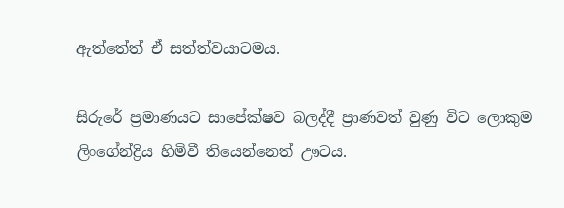ඇත්තේත් ඒ සත්ත්වයාටමය.

සිරුරේ ප්‍රමාණයට සාපේක්ෂව බලද්දී ප්‍රාණවත් වුණු විට ලොකුම ලිංගේන්ද්‍රිය හිමිවී තියෙන්නෙත් ඌටය.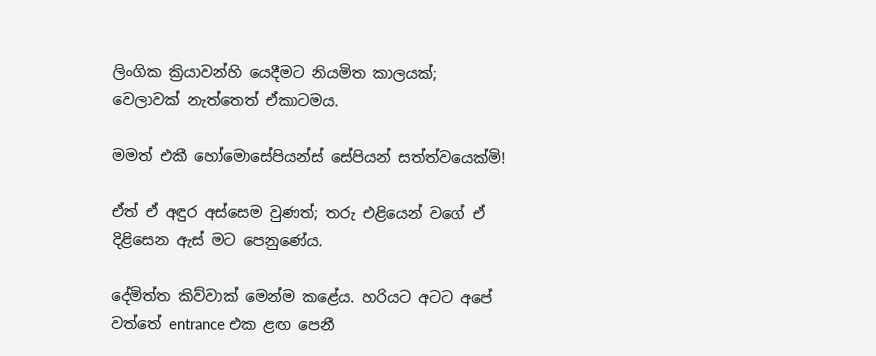ලිංගික ක්‍රියාවන්හි යෙදීමට නියමිත කාලයක්; වෙලාවක් නැත්තෙත් ඒකාටමය.

මමත් එකී හෝමොසේපියන්ස් සේපියන් සත්ත්වයෙක්මි!

ඒත් ඒ අඳුර අස්සෙම වුණත්; තරු එළියෙන් වගේ ඒ දිළිසෙන ඇස් මට පෙනුණේය.

දේමිත්ත කිව්වාක් මෙන්ම කළේය. හරියට අටට අපේ වත්තේ entrance එක ළඟ පෙනී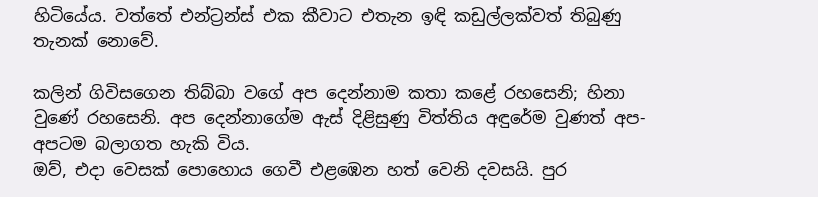හිටියේය. වත්තේ එන්ට්‍රන්ස් එක කීවාට එතැන ඉඳි කඩුල්ලක්වත් තිබුණු තැනක් නොවේ.

කලින් ගිවිසගෙන තිබ්බා වගේ අප දෙන්නාම කතා කළේ රහසෙනි; හිනා වුණේ රහසෙනි. අප දෙන්නාගේම ඇස් දිළිසුණු විත්තිය අඳුරේම වුණත් අප-අපටම බලාගත හැකි විය.
ඔව්, එදා වෙසක් පොහොය ගෙවී එළඹෙන හත් වෙනි දවසයි. පුර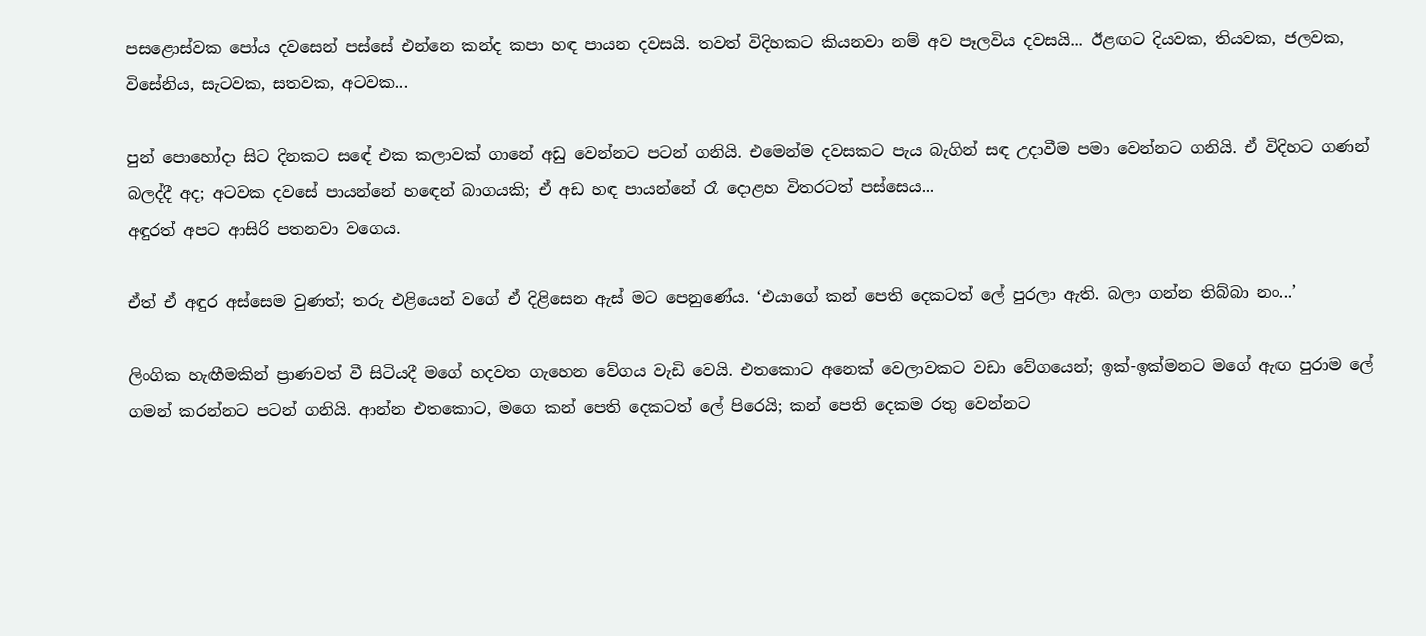පසළොස්වක පෝය දවසෙන් පස්සේ එන්නෙ කන්ද කපා හඳ පායන දවසයි. තවත් විදිහකට කියනවා නම් අව පෑලවිය දවසයි... ඊළඟට දියවක, තියවක, ජලවක, විසේනිය, සැටවක, සතවක, අටවක...

පුන් පොහෝදා සිට දිනකට සඳේ එක කලාවක් ගානේ අඩු වෙන්නට පටන් ගනියි. එමෙන්ම දවසකට පැය බැගින් සඳ උදාවීම පමා වෙන්නට ගනියි. ඒ විදිහට ගණන් බලද්දී අද; අටවක දවසේ පායන්නේ හඳෙන් බාගයකි; ඒ අඩ හඳ පායන්නේ රෑ දොළහ විතරටත් පස්සෙය...
අඳුරත් අපට ආසිරි පතනවා වගෙය.

ඒත් ඒ අඳුර අස්සෙම වුණත්; තරු එළියෙන් වගේ ඒ දිළිසෙන ඇස් මට පෙනුණේය. ‘එයාගේ කන් පෙති දෙකටත් ලේ පුරලා ඇති. බලා ගන්න තිබ්බා නං...’

ලිංගික හැඟීමකින් ප්‍රාණවත් වී සිටියදී මගේ හදවත ගැහෙන වේගය වැඩි වෙයි. එතකොට අනෙක් වෙලාවකට වඩා වේගයෙන්; ඉක්-ඉක්මනට මගේ ඇඟ පුරාම ලේ ගමන් කරන්නට පටන් ගනියි. ආන්න එතකොට, මගෙ කන් පෙති දෙකටත් ලේ පිරෙයි; කන් පෙති දෙකම රතු වෙන්නට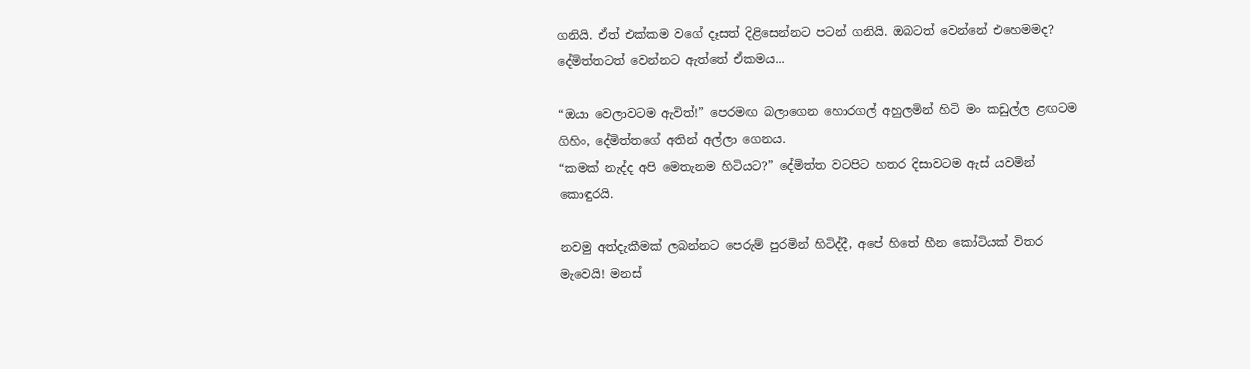ගනියි. ඒත් එක්කම වගේ දෑසත් දිළිසෙන්නට පටන් ගනියි. ඔබටත් වෙන්නේ එහෙමමද?
දේමිත්තටත් වෙන්නට ඇත්තේ ඒකමය...

“ඔයා වෙලාවටම ඇවිත්!” පෙරමඟ බලාගෙන හොරගල් අහුලමින් හිටි මං කඩුල්ල ළඟටම ගිහිං, දේමිත්තගේ අතින් අල්ලා ගෙනය.
“කමක් නැද්ද අපි මෙතැනම හිටියට?” දේමිත්ත වටපිට හතර දිසාවටම ඇස් යවමින් කොඳුරයි.

නවමු අත්දැකීමක් ලබන්නට පෙරුම් පුරමින් හිටිද්දී, අපේ හිතේ හීන කෝටියක් විතර මැවෙයි! මනස්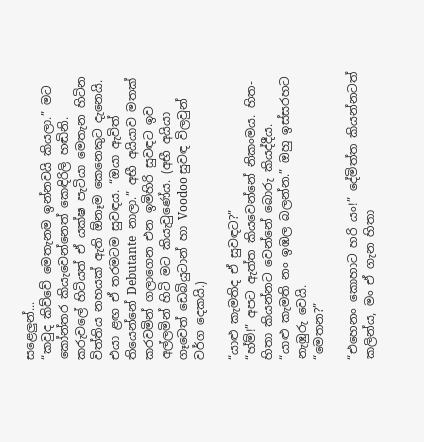සළෙලුන්...
“කවුද කිව්වේ මෙතැනම ඉන්නවයි කියලා.” මට කෝන්තර කියැවෙන්නෙත් කෙඳිරිලි හඬිනි. කරුවලේ හිටියත් ඒ යක්ෂ පැටියා මෙතැන හිටින විත්තිය නහයක් ඇති ඕනෑම කෙනෙකුට දැනෙයි. එයා ළඟ ඒ තරමටම සුවඳය. “ඔයා ඇවිත් තියෙන්නේ Debutante  නාලා.” අභී අයියාව මතක් කරවමින් ගලාගෙන එන ඉමිහිරි සුවඳට ඉව අල්ලමින් හිටි මට කියැවුණේය. (අභී අයියා ගෑවෙත් ඩෙබියුටාන් හා Voodoo සුවඳ විලවුන් වර්ග දෙකයි.)

“යාළු කැමතිද ඒ සුවඳට?”
“හ්ම්!” අපට ඇත්ත කියවෙන්නේ නිකංමය. හිත-හිතා කියන්නට වෙන්නේ බොරු කියද්දීය.
“යාළු කැමති නං ඉඹල බලන්න.” ඔහු ඉස්සරහට නැඹුරු වෙයි.
“මෙතන?”

“එහෙනං කොහාට හරි යං!” දේමිත්ත කියන්නටත් කලින්ය, මං ඒ ගැන හිතා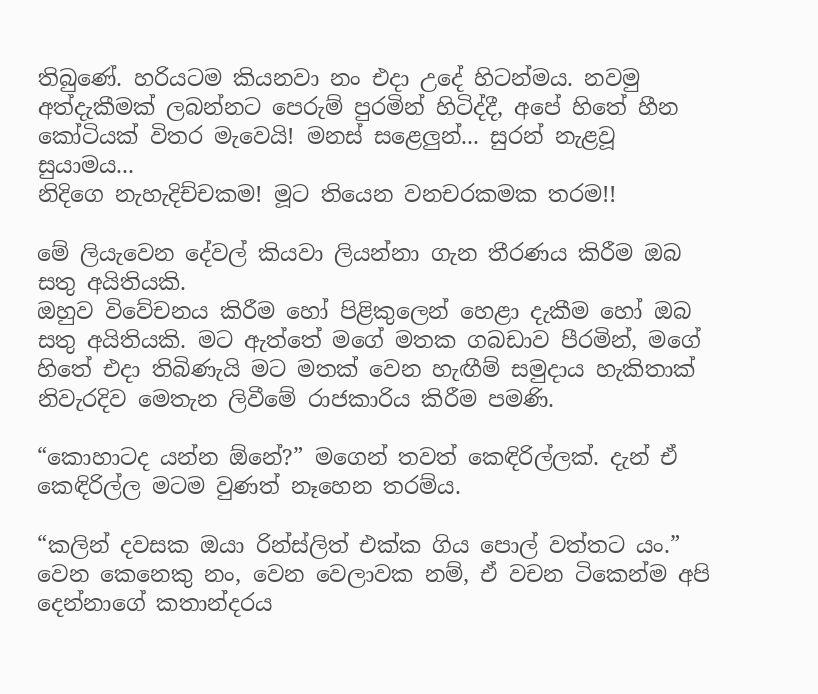තිබුණේ. හරියටම කියනවා නං එදා උදේ හිටන්මය. නවමු අත්දැකීමක් ලබන්නට පෙරුම් පුරමින් හිටිද්දී, අපේ හිතේ හීන කෝටියක් විතර මැවෙයි! මනස් සළෙලුන්... සුරන් නැළවූ සුයාමය...
නිදිගෙ නැහැදිච්චකම! මූට තියෙන වනචරකමක තරම!!

මේ ලියැවෙන දේවල් කියවා ලියන්නා ගැන තීරණය කිරීම ඔබ සතු අයිතියකි.
ඔහුව විවේචනය කිරීම හෝ පිළිකුලෙන් හෙළා දැකීම හෝ ඔබ සතු අයිතියකි. මට ඇත්තේ මගේ මතක ගබඩාව පීරමින්, මගේ හිතේ එදා තිබිණැයි මට මතක් වෙන හැඟීම් සමුදාය හැකිතාක් නිවැරදිව මෙතැන ලිවීමේ රාජකාරිය කිරීම පමණි.

“කොහාටද යන්න ඕනේ?” මගෙන් තවත් කෙඳිරිල්ලක්. දැන් ඒ කෙඳිරිල්ල මටම වුණත් නෑහෙන තරම්ය.

“කලින් දවසක ඔයා රින්ස්ලිත් එක්ක ගිය පොල් වත්තට යං.”
වෙන කෙනෙකු නං, වෙන වෙලාවක නම්, ඒ වචන ටිකෙන්ම අපි දෙන්නාගේ කතාන්දරය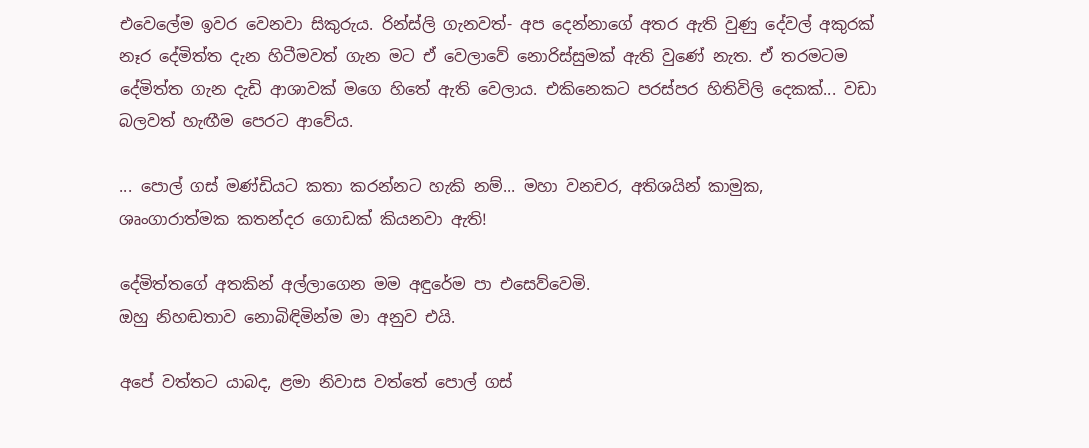එවෙලේම ඉවර වෙනවා සිකුරුය. රින්ස්ලි ගැනවත්- අප දෙන්නාගේ අතර ඇති වුණු දේවල් අකුරක් නෑර දේමිත්ත දැන හිටීමවත් ගැන මට ඒ වෙලාවේ නොරිස්සුමක් ඇති වුණේ නැත. ඒ තරමටම දේමිත්ත ගැන දැඩි ආශාවක් මගෙ හිතේ ඇති වෙලාය. එකිනෙකට පරස්පර හිතිවිලි දෙකක්... වඩා බලවත් හැඟීම පෙරට ආවේය.

... පොල් ගස් මණ්ඩියට කතා කරන්නට හැකි නම්... මහා වනචර, අතිශයින් කාමුක, ශෘංගාරාත්මක කතන්දර ගොඩක් කියනවා ඇති!

දේමිත්තගේ අතකින් අල්ලාගෙන මම අඳුරේම පා එසෙව්වෙමි.
ඔහු නිහඬතාව නොබිඳිමින්ම මා අනුව එයි.

අපේ වත්තට යාබද, ළමා නිවාස වත්තේ පොල් ගස්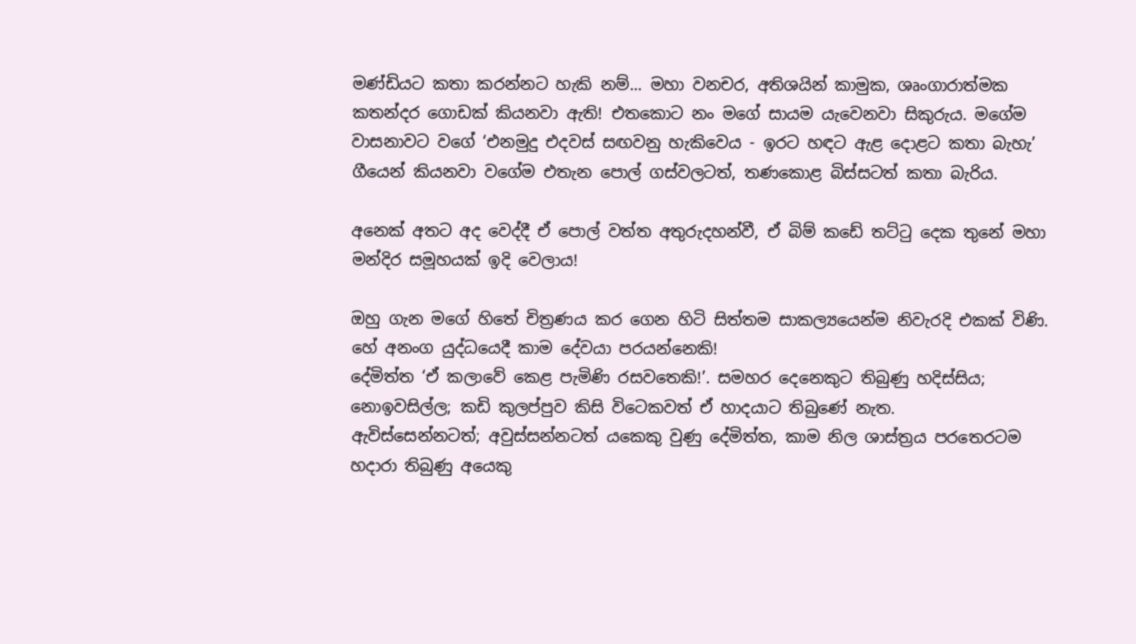මණ්ඩියට කතා කරන්නට හැකි නම්... මහා වනචර, අතිශයින් කාමුක, ශෘංගාරාත්මක කතන්දර ගොඩක් කියනවා ඇති! එතකොට නං මගේ සායම යැවෙනවා සිකුරුය. මගේම වාසනාවට වගේ ‘එනමුදු එදවස් සඟවනු හැකිවෙය - ඉරට හඳට ඇළ දොළට කතා බැහැ’ ගීයෙන් කියනවා වගේම එතැන පොල් ගස්වලටත්, තණකොළ බිස්සටත් කතා බැරිය.

අනෙක් අතට අද වෙද්දී ඒ පොල් වත්ත අතුරුදහන්වී, ඒ බිම් කඩේ තට්ටු දෙක තුනේ මහා මන්දිර සමූහයක් ඉදි වෙලාය!

ඔහු ගැන මගේ හිතේ චිත්‍රණය කර ගෙන හිටි සිත්තම සාකල්‍යයෙන්ම නිවැරදි එකක් විණි. හේ අනංග යුද්ධයෙදී කාම දේවයා පරයන්නෙකි!
දේමිත්ත ‘ඒ කලාවේ කෙළ පැමිණි රසවතෙකි!’. සමහර දෙනෙකුට තිබුණු හදිස්සිය; නොඉවසිල්ල; කඩි කුලප්පුව කිසි විටෙකවත් ඒ හාදයාට තිබුණේ නැත.
ඇවිස්සෙන්නටත්; අවුස්සන්නටත් යකෙකු වුණු දේමිත්ත, කාම නිල ශාස්ත්‍රය පරතෙරටම හදාරා තිබුණු අයෙකු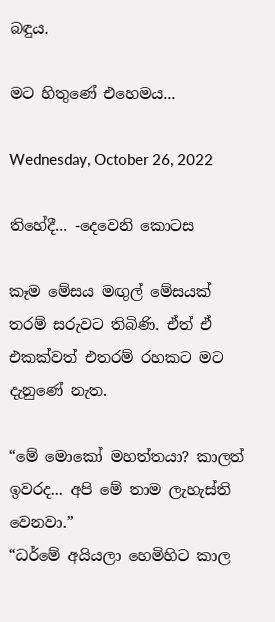බඳුය.

මට හිතුණේ එහෙමය...

Wednesday, October 26, 2022

තිහේදී... -දෙවෙනි කොටස

කෑම මේසය මඟුල් මේසයක් තරම් සරුවට තිබිණි. ඒත් ඒ එකක්වත් එතරම් රහකට මට දැනුණේ නැත.

“මේ මොකෝ මහත්තයා? කාලත් ඉවරද... අපි මේ තාම ලැහැස්ති වෙනවා.”
“ධර්මේ අයියලා හෙමිහිට කාල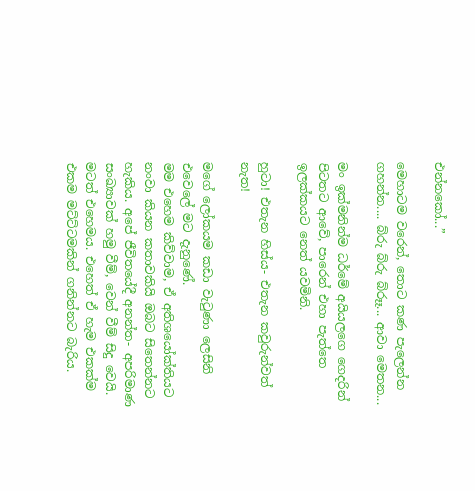එන්නකෝ...”

මෙහාටම වරෙන්, තොට කණ පැලෙන්න ගහන්න.... බ්රු බ්රු බ්රූෑ... ආවා මෙතන...

මං ඉක්මනින්ම ධර්මේ අයියලගෙ ගෙදරින් පිටතට ආවේ, පාරෙන් එහා පැත්තෙ ඉලක්කයට නෙත් යවමිනි.

හුටා! එතැන හිස්ය- එතැන කවුරුන්වත් නැත!

මගේ ලෝකයම කඩා වැටුණා ලෙසිනි එවෙලේ මට දැනුණේ.
මම එහෙම කිව්වාම, ඒ අතිශයෝක්තියට නංවා කියන කතාවකියි ඔබට සිතෙන්නට හැකිය. අපේ ජීවිතයේදී අනන්ත- අපරිමාණ සංඛ්‍යාවක් හමු වීම්, වෙන් වීම් සිදු වෙයි. මටත් එහෙමය. එහෙත් ඒ හැම එකක්ම එකම මට්ට්ටමකින් ගනින්නට බැරිය.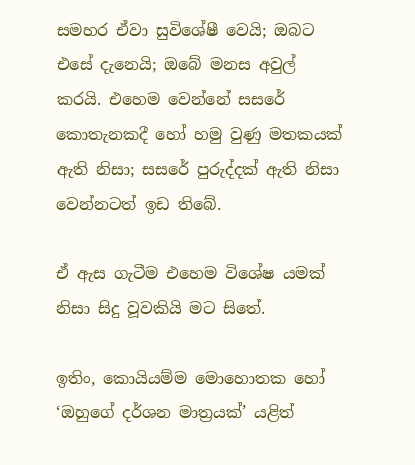සමහර ඒවා සුවිශේෂී වෙයි; ඔබට එසේ දැනෙයි; ඔබේ මනස අවුල් කරයි. එහෙම වෙන්නේ සසරේ කොතැනකදී හෝ හමු වුණු මතකයක් ඇති නිසා; සසරේ පුරුද්දක් ඇති නිසා වෙන්නටත් ඉඩ තිබේ.

ඒ ඇස ගැටීම එහෙම විශේෂ යමක් නිසා සිදු වූවකියි මට සිතේ.

ඉතිං, කොයියම්ම මොහොතක හෝ ‘ඔහුගේ දර්ශන මාත්‍රයක්’ යළිත්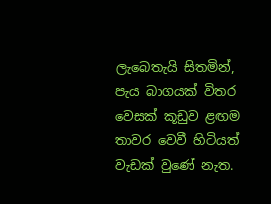ලැබෙතැයි සිතමින්, පැය බාගයක් විතර වෙසක් කූඩුව ළඟම තාවර වෙවී හිටියත් වැඩක් වුණේ නැත.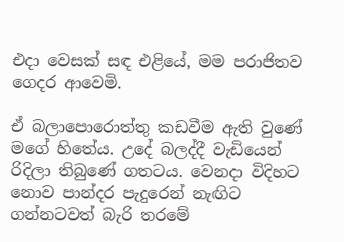එදා වෙසක් සඳ එළියේ, මම පරාජිතව ගෙදර ආවෙමි.

ඒ බලාපොරොත්තු කඩවීම ඇති වුණේ මගේ හිතේය. උදේ බලද්දී වැඩියෙන් රිදිලා තිබුණේ ගතටය. වෙනදා විදිහට නොව පාන්දර පැදුරෙන් නැඟිට ගන්නටවත් බැරි තරමේ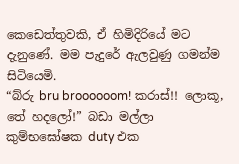කෙඩෙත්තුවකි, ඒ හිමිදිරියේ මට දැනුණේ. මම පැදුරේ ඇලවුණු ගමන්ම සිටියෙමි.
“බ්රු bru broooooom! කරාස්!! ලොකූ, තේ හදලෝ!” බඩා මල්ලා කුම්භඝෝෂක duty එක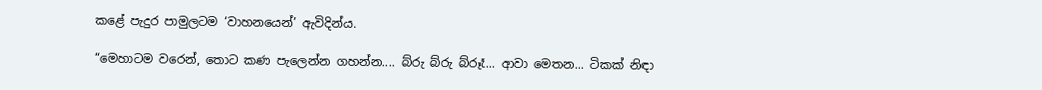කළේ පැදුර පාමුලටම ‘වාහනයෙන්’ ඇවිදින්ය.

“මෙහාටම වරෙන්, තොට කණ පැලෙන්න ගහන්න.... බ්රු බ්රු බ්රූෑ... ආවා මෙතන... ටිකක් නිඳා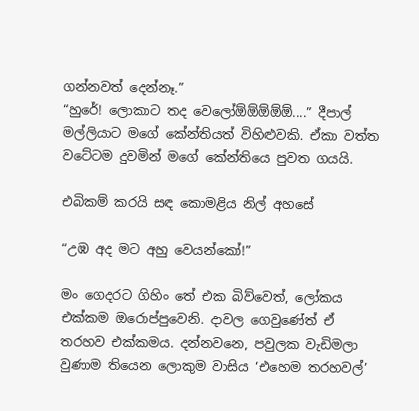ගන්නවත් දෙන්නෑ.”
“හුරේ! ලොකාට තද වෙලෝඕඕඕඕඕ....” දීපාල් මල්ලියාට මගේ කේන්තියත් විහිළුවකි. ඒකා වත්ත වටේටම දුවමින් මගේ කේන්තියෙ පුවත ගයයි.

එබිකම් කරයි සඳ කොමළිය නිල් අහසේ

“උඹ අද මට අහු වෙයන්කෝ!”

මං ගෙදරට ගිහිං තේ එක බිව්වෙත්, ලෝකය එක්කම ඔරොප්පුවෙනි. දාවල ගෙවුණේත් ඒ තරහව එක්කමය. දන්නවනෙ, පවුලක වැඩිමලා වුණාම තියෙන ලොකුම වාසිය ‘එහෙම තරහවල්’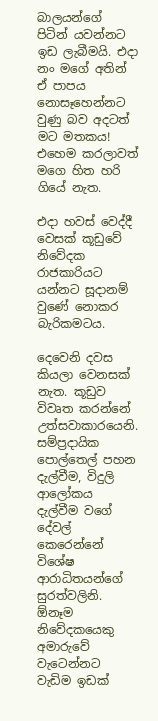බාලයන්ගේ පිටින් යවන්නට ඉඩ ලැබීමයි. එදා නං මගේ අතින් ඒ පාපය නොසෑහෙන්නට වුණු බව අදටත් මට මතකය!
එහෙම කරලාවත් මගෙ හිත හරි ගියේ නැත.

එදා හවස් වෙද්දී වෙසක් කූඩුවේ නිවේදක රාජකාරියට යන්නට සූදානම් වුණේ නොකර බැරිකමටය.

දෙවෙනි දවස කියලා වෙනසක් නැත. කූඩුව විවෘත කරන්නේ උත්සවාකාරයෙනි.
සම්ප්‍රදායික පොල්තෙල් පහන දැල්වීම, විදුලි ආලෝකය දැල්වීම වගේ දේවල් කෙරෙන්නේ විශේෂ ආරාධිතයන්ගේ සුරත්වලිනි. ඕනෑම නිවේදකයෙකු අමාරුවේ වැටෙන්නට වැඩිම ඉඩක්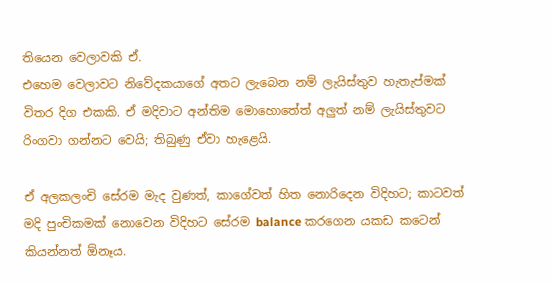තියෙන වෙලාවකි ඒ.
එහෙම වෙලාවට නිවේදකයාගේ අතට ලැබෙන නම් ලැයිස්තුව හැතැප්මක් විතර දිග එකකි. ඒ මදිවාට අන්තිම මොහොතේත් අලුත් නම් ලැයිස්තුවට රිංගවා ගන්නට වෙයි; තිබුණු ඒවා හැළෙයි.

ඒ අලකලංචි සේරම මැද වුණත්, කාගේවත් හිත නොරිදෙන විදිහට; කාටවත් මදි පුංචිකමක් නොවෙන විදිහට සේරම balance කරගෙන යකඩ කටෙන් කියන්නත් ඕනෑය.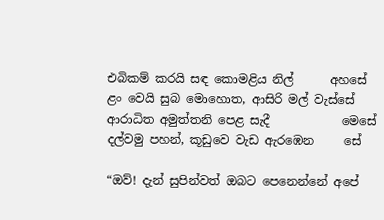එබිකම් කරයි සඳ කොමළිය නිල්      අහසේ
ළං වෙයි සුබ මොහොත, ආසිරි මල් වැස්සේ
ආරාධිත අමුත්තනි පෙළ සැදී            මෙසේ
දල්වමු පහන්, කූඩුවෙ වැඩ ඇරඹෙන     සේ

“ඔව්! දැන් සුපින්වත් ඔබට පෙනෙන්නේ අපේ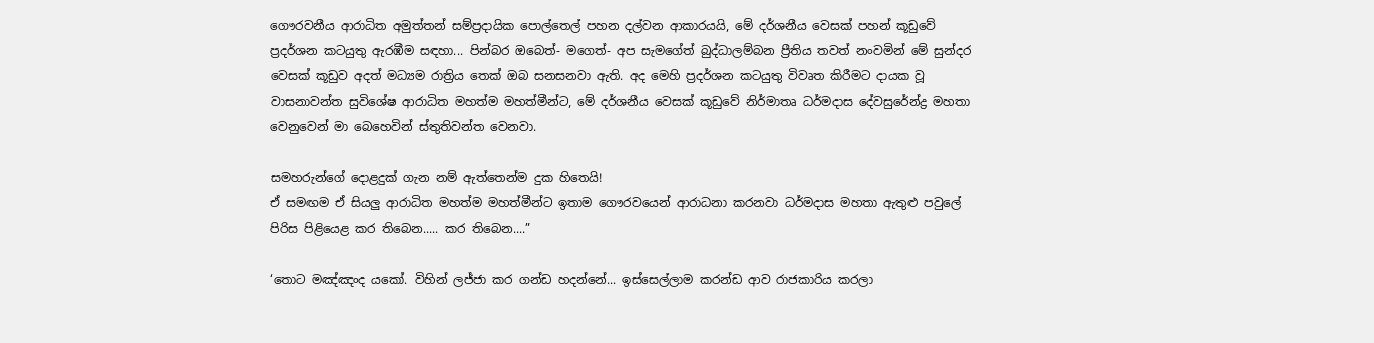ගෞරවනීය ආරාධිත අමුත්තන් සම්ප්‍රදායික පොල්තෙල් පහන දල්වන ආකාරයයි, මේ දර්ශනීය වෙසක් පහන් කූඩුවේ ප්‍රදර්ශන කටයුතු ඇරඹීම සඳහා... පින්බර ඔබෙත්- මගෙත්- අප සැමගේත් බුද්ධාලම්බන ප්‍රීතිය තවත් නංවමින් මේ සුන්දර වෙසක් කූඩුව අදත් මධ්‍යම රාත්‍රිය තෙක් ඔබ සනසනවා ඇති. අද මෙහි ප්‍රදර්ශන කටයුතු විවෘත කිරීමට දායක වූ වාසනාවන්ත සුවිශේෂ ආරාධිත මහත්ම මහත්මීන්ට, මේ දර්ශනීය වෙසක් කූඩුවේ නිර්මාතෘ ධර්මදාස දේවසුරේන්ද්‍ර මහතා වෙනුවෙන් මා බෙහෙවින් ස්තුතිවන්ත වෙනවා.

සමහරුන්ගේ දොළදුක් ගැන නම් ඇත්තෙන්ම දුක හිතෙයි!
ඒ සමඟම ඒ සියලු ආරාධිත මහත්ම මහත්මීන්ට ඉතාම ගෞරවයෙන් ආරාධනා කරනවා ධර්මදාස මහතා ඇතුළු පවුලේ පිරිස පිළියෙළ කර තිබෙන..... කර තිබෙන....”

‘තොට මඤ්ඤංද යකෝ. විහින් ලජ්ජා කර ගන්ඩ හදන්නේ... ඉස්සෙල්ලාම කරන්ඩ ආව රාජකාරිය කරලා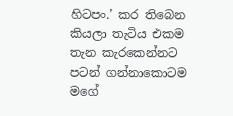හිටපං.’ කර තිබෙන කියලා තැටිය එකම තැන කැරකෙන්නට පටන් ගන්නාකොටම මගේ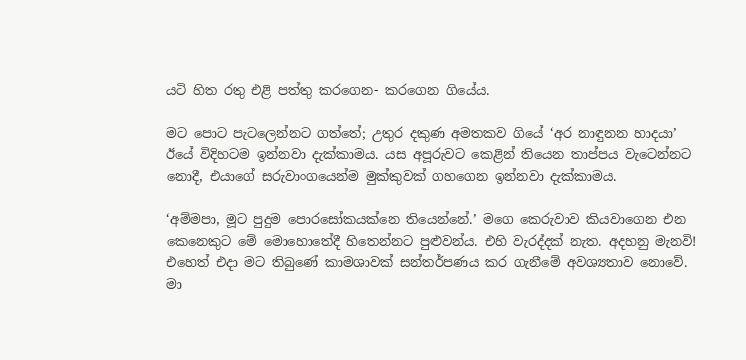යටි හිත රතු එළි පත්තු කරගෙන- කරගෙන ගියේය.

මට පොට පැටලෙන්නට ගත්තේ; උතුර දකුණ අමතකව ගියේ ‘අර නාඳුනන හාදයා’ ඊයේ විදිහටම ඉන්නවා දැක්කාමය. යස අපූරුවට කෙළින් තියෙන තාප්පය වැටෙන්නට නොදී, එයාගේ සරුවාංගයෙන්ම මුක්කුවක් ගහගෙන ඉන්නවා දැක්කාමය.

‘අම්මපා, මූට පුදුම පොරසෝකයක්නෙ තියෙන්නේ.’ මගෙ කෙරුවාව කියවාගෙන එන කෙනෙකුට මේ මොහොතේදී හිතෙන්නට පුළුවන්ය. එහි වැරද්දක් නැත. අදහනු මැනවි!
එහෙත් එදා මට තිබුණේ කාමශාවක් සන්තර්පණය කර ගැනීමේ අවශ්‍යතාව නොවේ. මා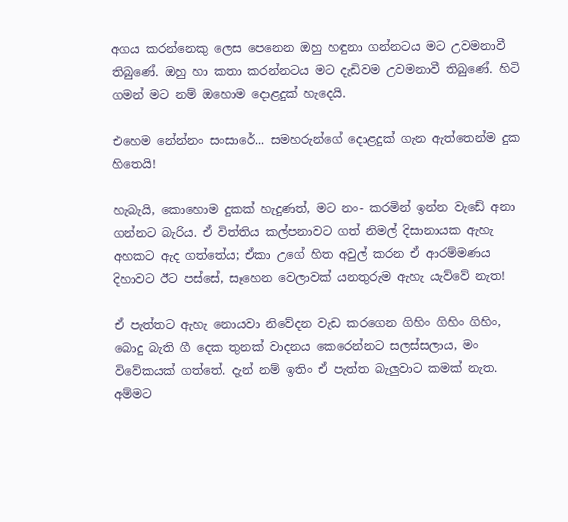අගය කරන්නෙකු ලෙස පෙනෙන ඔහු හඳුනා ගන්නටය මට උවමනාවී තිබුණේ. ඔහු හා කතා කරන්නටය මට දැඩිවම උවමනාවී තිබුණේ. හිටි ගමන් මට නම් ඔහොම දොළදුක් හැදෙයි.

එහෙම නේන්නං සංසාරේ... සමහරුන්ගේ දොළදුක් ගැන ඇත්තෙන්ම දුක හිතෙයි!

හැබැයි, කොහොම දුකක් හැදුණත්, මට නං- කරමින් ඉන්න වැඩේ අනා ගන්නට බැරිය. ඒ විත්තිය කල්පනාවට ගත් නිමල් දිසානායක ඇහැ අහකට ඇද ගත්තේය; ඒකා උගේ හිත අවුල් කරන ඒ ආරම්මණය දිහාවට ඊට පස්සේ, සෑහෙන වෙලාවක් යනතුරුම ඇහැ යැව්වේ නැත!

ඒ පැත්තට ඇහැ නොයවා නිවේදන වැඩ කරගෙන ගිහිං ගිහිං ගිහිං, බොදු බැති ගී දෙක තුනක් වාදනය කෙරෙන්නට සලස්සලාය, මං විවේකයක් ගත්තේ. දැන් නම් ඉතිං ඒ පැත්ත බැලුවාට කමක් නැත.
අම්මට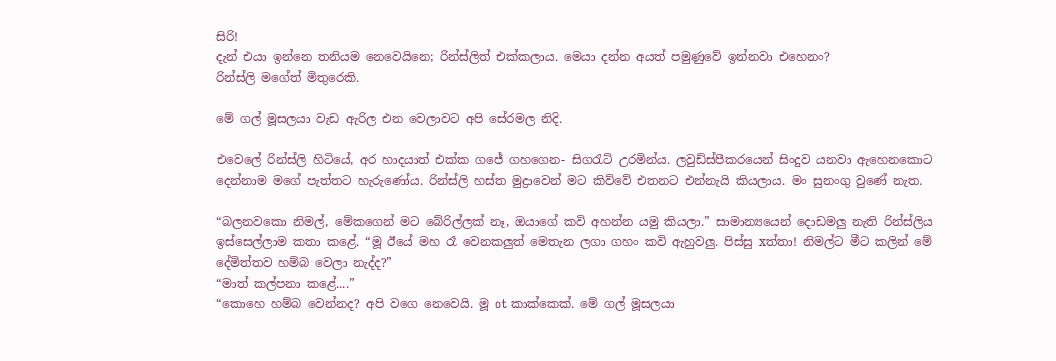සිරි!
දැන් එයා ඉන්නෙ තනියම නෙවෙයිනෙ; රින්ස්ලිත් එක්කලාය. මෙයා දන්න අයත් පමුණුවේ ඉන්නවා එහෙනං?
රින්ස්ලි මගේත් මිතුරෙකි.

මේ ගල් මූසලයා වැඩ ඇරිල එන වෙලාවට අපි සේරමල නිදි.

එවෙලේ රින්ස්ලි හිටියේ, අර හාදයාත් එක්ක ගජේ ගහගෙන- සිගරැට් උරමින්ය. ලවුඩ්ස්පීකරයෙන් සිංදුව යනවා ඇහෙනකොට දෙන්නාම මගේ පැත්තට හැරුණෝය. රින්ස්ලි හස්ත මුද්‍රාවෙන් මට කිව්වේ එතනට එන්නැයි කියලාය. මං සුනංගු වුණේ නැත.

“බලනවකො නිමල්, මේකගෙන් මට බේරිල්ලක් නෑ, ඔයාගේ කවි අහන්න යමු කියලා.” සාමාන්‍යයෙන් දොඩමලු නැති රින්ස්ලිය ඉස්සෙල්ලාම කතා කළේ. “මූ ඊයේ මහ රෑ වෙනකලුත් මෙතැන ලගා ගහං කවි ඇහුවලු. පිස්සු xත්තා! නිමල්ට මීට කලින් මේ දේමිත්තව හම්බ වෙලා නැද්ද?”
“මාත් කල්පනා කළේ....”
“කොහෙ හම්බ වෙන්නද? අපි වගෙ නෙවෙයි. මූ ot කාක්කෙක්. මේ ගල් මූසලයා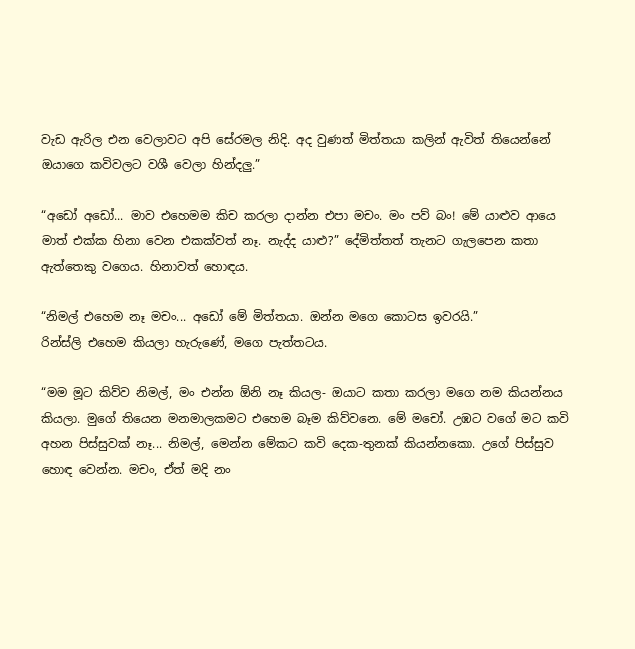වැඩ ඇරිල එන වෙලාවට අපි සේරමල නිදි. අද වුණත් මිත්තයා කලින් ඇවිත් තියෙන්නේ ඔයාගෙ කවිවලට වශී වෙලා හින්දලු.”

“අඩෝ අඩෝ... මාව එහෙමම කිච කරලා දාන්න එපා මචං. මං පව් බං! මේ යාළුව ආයෙ මාත් එක්ක හිනා වෙන එකක්වත් නෑ. නැද්ද යාළු?” දේමිත්තත් තැනට ගැලපෙන කතා ඇත්තෙකු වගෙය. හිනාවත් හොඳය.

“නිමල් එහෙම නෑ මචං... අඩෝ මේ මිත්තයා. ඔන්න මගෙ කොටස ඉවරයි.”
රින්ස්ලි එහෙම කියලා හැරුණේ, මගෙ පැත්තටය.

“මම මූට කිව්ව නිමල්, මං එන්න ඕනි නෑ කියල- ඔයාට කතා කරලා මගෙ නම කියන්නය කියලා. මුගේ තියෙන මනමාලකමට එහෙම බෑම කිව්වනෙ. මේ මචෝ. උඹට වගේ මට කවි අහන පිස්සුවක් නෑ... නිමල්, මෙන්න මේකට කවි දෙක-තුනක් කියන්නකො. උගේ පිස්සුව හොඳ වෙන්න. මචං, ඒත් මදි නං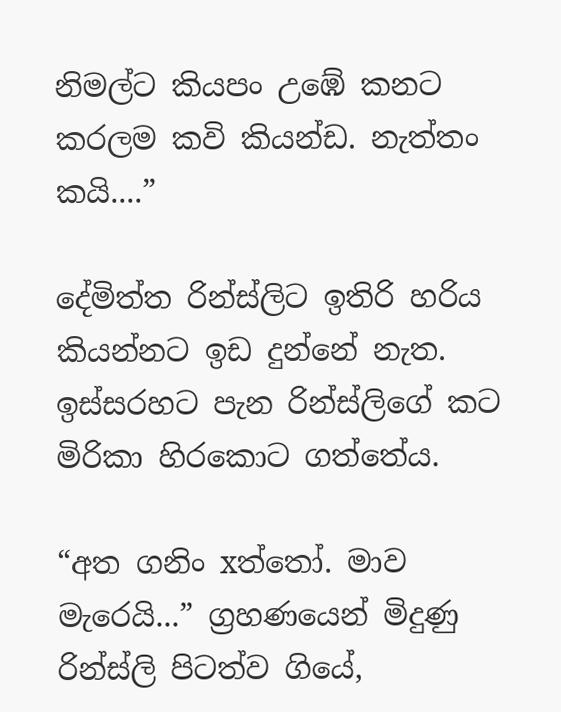නිමල්ට කියපං උඹේ කනට කරලම කවි කියන්ඩ. නැත්තං කයි....”

දේමිත්ත රින්ස්ලිට ඉතිරි හරිය කියන්නට ඉඩ දුන්නේ නැත. ඉස්සරහට පැන රින්ස්ලිගේ කට මිරිකා හිරකොට ගත්තේය.

“අත ගනිං xත්තෝ. මාව මැරෙයි...” ග්‍රහණයෙන් මිදුණු රින්ස්ලි පිටත්ව ගියේ,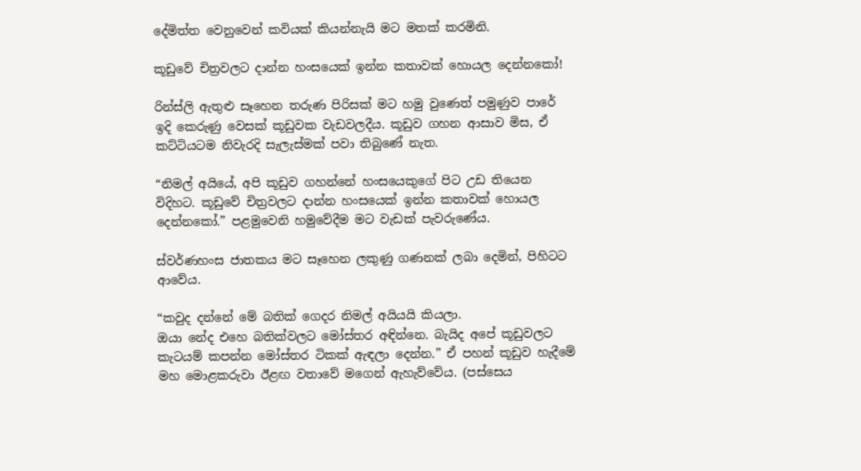දේමිත්ත වෙනුවෙන් කවියක් කියන්නැයි මට මතක් කරමිනි.

කූඩුවේ චිත්‍රවලට දාන්න හංසයෙක් ඉන්න කතාවක් හොයල දෙන්නකෝ!

රින්ස්ලි ඇතුළු සෑහෙන තරුණ පිරිසක් මට හමු වුණෙත් පමුණුව පාරේ ඉදි කෙරුණු වෙසක් කූඩුවක වැඩවලදීය. කූඩුව ගහන ආසාව මිස, ඒ කට්ටියටම නිවැරදි සැලැස්මක් පවා තිබුණේ නැත.

“නිමල් අයියේ, අපි කූඩුව ගහන්නේ හංසයෙකුගේ පිට උඩ තියෙන විදිහට. කූඩුවේ චිත්‍රවලට දාන්න හංසයෙක් ඉන්න කතාවක් හොයල දෙන්නකෝ.” පළමුවෙනි හමුවේදීම මට වැඩක් පැවරුණේය.

ස්වර්ණහංස ජාතකය මට සෑහෙන ලකුණු ගණනක් ලබා දෙමින්, පිහිටට ආවේය.

“කවුද දන්නේ මේ බතික් ගෙදර නිමල් අයියයි කියලා.
ඔයා නේද එහෙ බතික්වලට මෝස්‌තර අඳින්නෙ. බැයිද අපේ කූඩුවලට කැටයම් කපන්න මෝස්‌තර ටිකක් ඇඳලා දෙන්න.” ඒ පහන් කූඩුව හැදීමේ මහ මොළකරුවා ඊළඟ වතාවේ මගෙන් ඇහැව්වේය. (පස්සෙය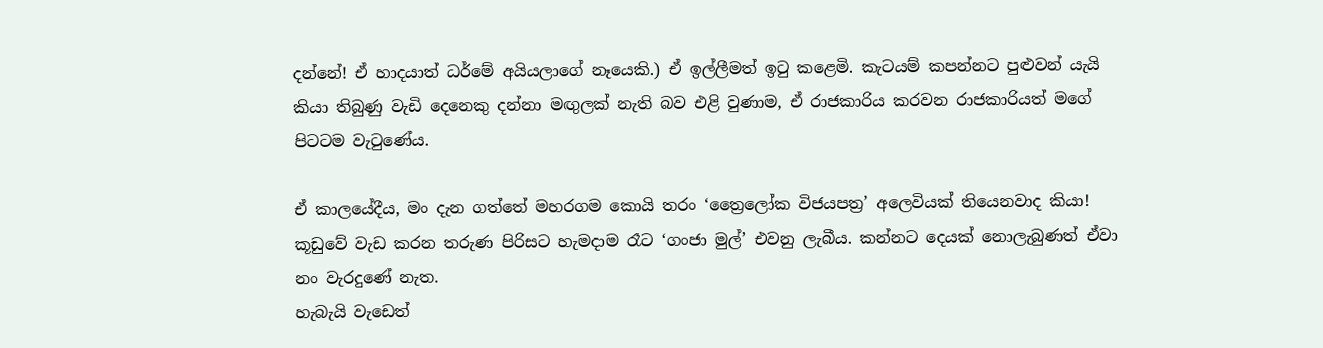දන්නේ! ඒ හාදයාත් ධර්මේ අයියලාගේ නෑයෙකි.) ඒ ඉල්ලීමත් ඉටු කළෙමි. කැටයම් කපන්නට පුළුවන් යැයි කියා තිබුණු වැඩි දෙනෙකු දන්නා මඟුලක් නැති බව එළි වුණාම, ඒ රාජකාරිය කරවන රාජකාරියත් මගේ පිටටම වැටුණේය.

ඒ කාලයේදීය, මං දැන ගත්තේ මහරගම කොයි තරං ‘ත්‍රෛලෝක විජයපත්‍ර’ අලෙවියක් තියෙනවාද කියා!
කූඩුවේ වැඩ කරන තරුණ පිරිසට හැමදාම රෑට ‘ගංජා මුල්’ එවනු ලැබීය. කන්නට දෙයක් නොලැබුණත් ඒවා නං වැරදුණේ නැත.
හැබැයි වැඩෙත්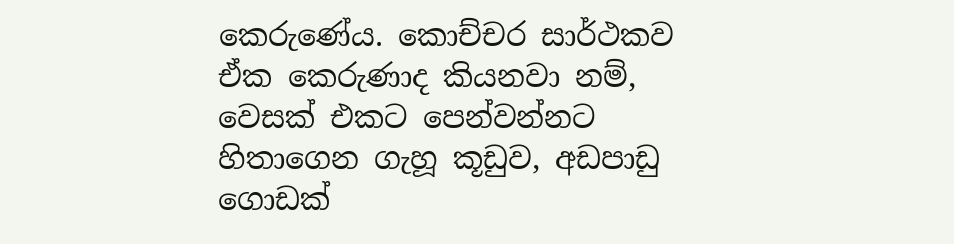කෙරුණේය. කොච්චර සාර්ථකව ඒක කෙරුණාද කියනවා නම්, වෙසක් එකට පෙන්වන්නට හිතාගෙන ගැහූ කූඩුව, අඩපාඩු ගොඩක්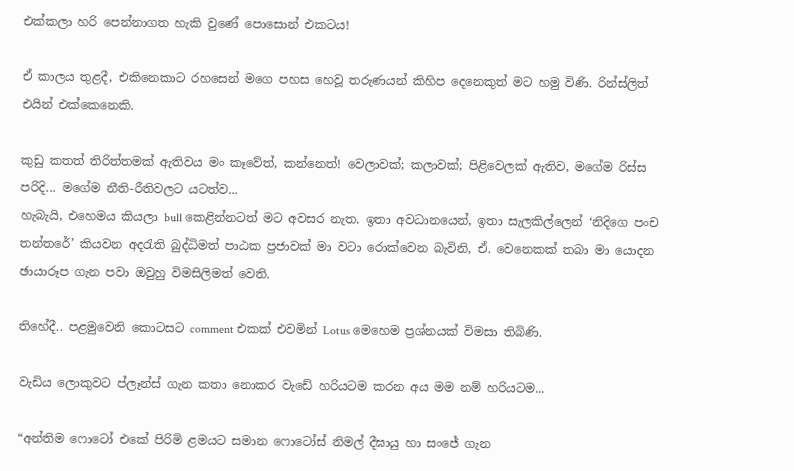එක්කලා හරි පෙන්නාගත හැකි වුණේ පොසොන් එකටය!

ඒ කාලය තුළදී, එකිනෙකාට රහසෙන් මගෙ පහස හෙවූ තරුණයන් කිහිප දෙනෙකුත් මට හමු විණි. රින්ස්ලිත් එයින් එක්කෙනෙකි.

කුඩු කතත් තිරිත්තමක් ඇතිවය මං කෑවේත්, කන්නෙත්! වෙලාවක්; කලාවක්; පිළිවෙලක් ඇතිව, මගේම රිස්ස පරිදි... මගේම නීති-රීතිවලට යටත්ව...
හැබැයි, එහෙමය කියලා bull කෙළින්නටත් මට අවසර නැත. ඉතා අවධානයෙන්, ඉතා සැලකිල්ලෙන් ‘නිදිගෙ පංච තන්තරේ’ කියවන අදරැති බුද්ධිමත් පාඨක ප්‍රජාවක් මා වටා රොක්වෙන බැවිනි, ඒ. වෙනෙකක් තබා මා යොදන ඡායාරූප ගැන පවා ඔවුහු විමසිලිමත් වෙති.

තිහේදී.. පළමුවෙනි කොටසට comment එකක් එවමින් Lotus මෙහෙම ප්‍රශ්නයක් විමසා තිබිණි.

වැඩිය ලොකුවට ප්ලෑන්ස් ගැන කතා නොකර වැඩේ හරියටම කරන අය මම නම් හරියටම...

“අන්තිම ෆොටෝ එකේ පිරිමි ළමයට සමාන ෆොටෝස් නිමල් දීඝායු හා සංජේ ගැන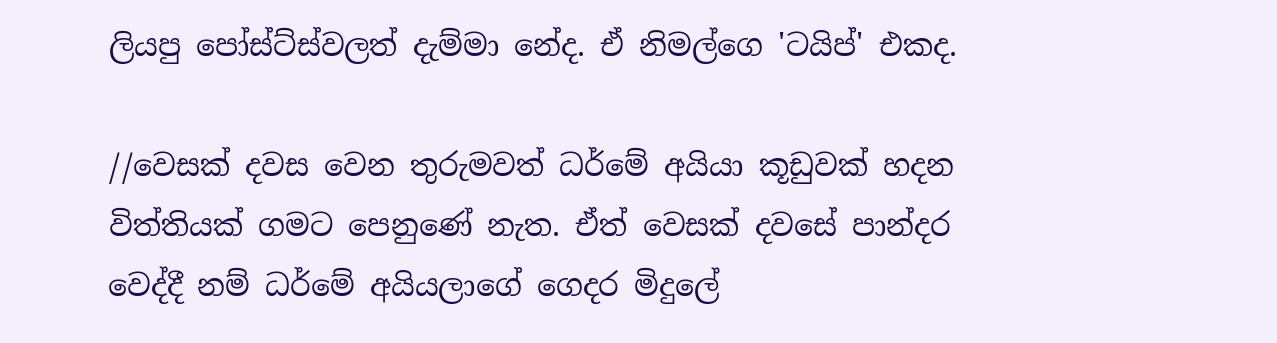ලියපු පෝස්ට්ස්වලත් දැම්මා නේද. ඒ නිමල්ගෙ 'ටයිප්' එකද.

//වෙසක් දවස වෙන තුරුමවත් ධර්මේ අයියා කූඩුවක් හදන විත්තියක් ගමට පෙනුණේ නැත. ඒත් වෙසක් දවසේ පාන්දර වෙද්දී නම් ධර්මේ අයියලාගේ ගෙදර මිදුලේ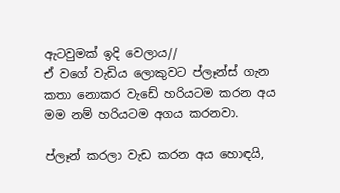ඇටවුමක් ඉදි වෙලාය//
ඒ වගේ වැඩිය ලොකුවට ප්ලෑන්ස් ගැන කතා නොකර වැඩේ හරියටම කරන අය මම නම් හරියටම අගය කරනවා.

ප්ලෑන් කරලා වැඩ කරන අය හොඳයි,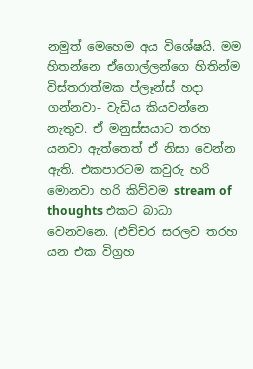නමුත් මෙහෙම අය විශේෂයි. මම හිතන්නෙ ඒගොල්ලන්ගෙ හිතින්ම විස්තරාත්මක ප්ලෑන්ස් හදා ගන්නවා- වැඩිය කියවන්නෙ නැතුව. ඒ මනුස්සයාට තරහ යනවා ඇත්තෙත් ඒ නිසා වෙන්න ඇති. එකපාරටම කවුරු හරි මොනවා හරි කිව්වම stream of thoughts එකට බාධා වෙනවනෙ. (එච්චර සරලව තරහ යන එක විග්‍රහ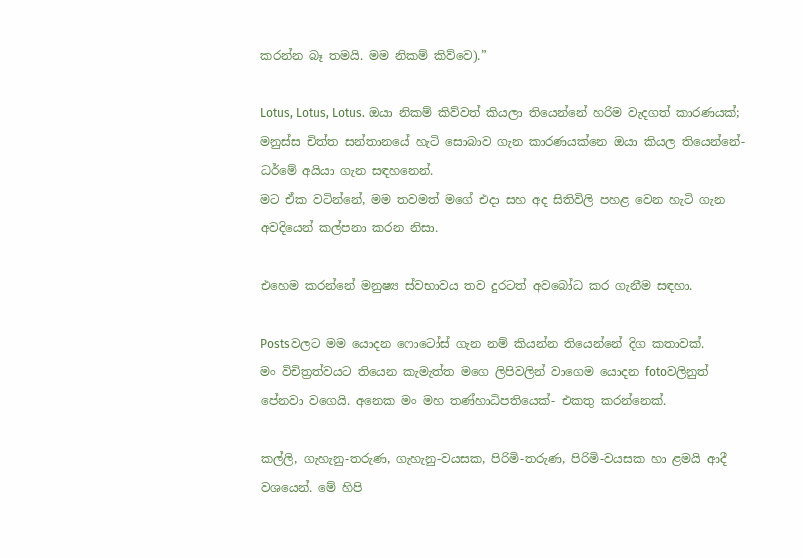කරන්න බෑ තමයි. මම නිකම් කිව්වෙ).”

Lotus, Lotus, Lotus. ඔයා නිකම් කිව්වත් කියලා තියෙන්නේ හරිම වැදගත් කාරණයක්; මනුස්ස චිත්ත සන්තානයේ හැටි සොබාව ගැන කාරණයක්නෙ ඔයා කියල තියෙන්නේ- ධර්මේ අයියා ගැන සඳහනෙන්.
මට ඒක වටින්නේ, මම තවමත් මගේ එදා සහ අද සිතිවිලි පහළ වෙන හැටි ගැන අවදියෙන් කල්පනා කරන නිසා.

එහෙම කරන්නේ මනුෂ්‍ය ස්වභාවය තව දුරටත් අවබෝධ කර ගැනීම සඳහා.

Postsවලට මම යොදන ෆොටෝස් ගැන නම් කියන්න තියෙන්නේ දිග කතාවක්.
මං විචිත්‍රත්වයට තියෙන කැමැත්ත මගෙ ලිපිවලින් වාගෙම යොදන fotoවලිනුත් පේනවා වගෙයි. අනෙක මං මහ තණ්හාධිපතියෙක්- එකතු කරන්නෙක්.

කල්ලි, ගැහැනු-තරුණ, ගැහැනු-වයසක, පිරිමි-තරුණ, පිරිමි-වයසක හා ළමයි ආදී වශයෙන්. මේ හිපි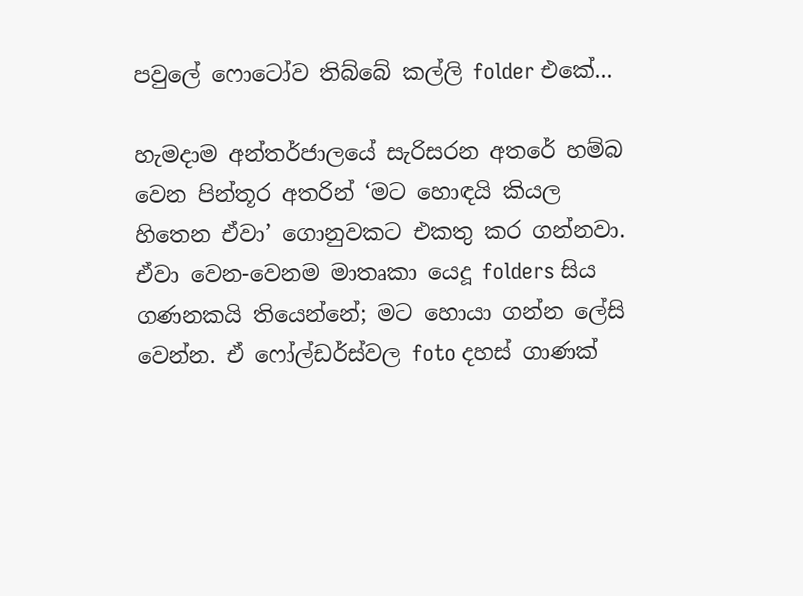පවුලේ ෆොටෝව තිබ්බේ කල්ලි folder එකේ...

හැමදාම අන්තර්ජාලයේ සැරිසරන අතරේ හම්බ වෙන පින්තූර අතරින් ‘මට හොඳයි කියල හිතෙන ඒවා’ ගොනුවකට එකතු කර ගන්නවා. ඒවා වෙන-වෙනම මාතෘකා යෙදූ folders සිය ගණනකයි තියෙන්නේ; මට හොයා ගන්න ලේසි වෙන්න. ඒ ෆෝල්ඩර්ස්වල foto දහස් ගාණක්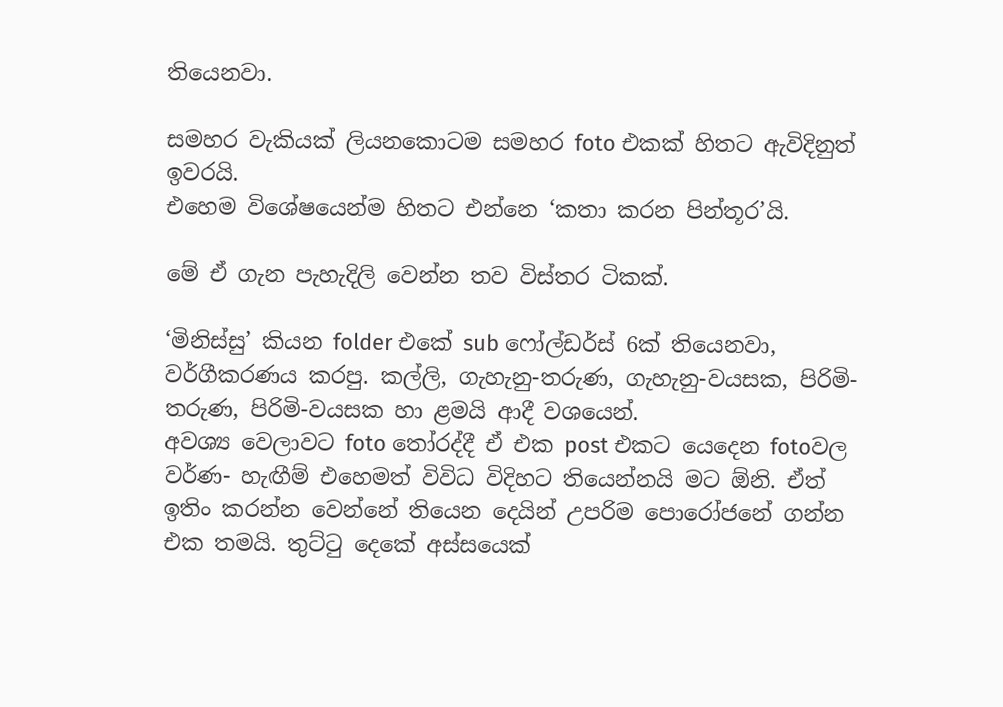තියෙනවා.

සමහර වැකියක් ලියනකොටම සමහර foto එකක් හිතට ඇවිදිනුත් ඉවරයි.
එහෙම විශේෂයෙන්ම හිතට එන්නෙ ‘කතා කරන පින්තූර’යි.

මේ ඒ ගැන පැහැදිලි වෙන්න තව විස්තර ටිකක්.

‘මිනිස්සු’ කියන folder එකේ sub ෆෝල්ඩර්ස් 6ක් තියෙනවා, වර්ගීකරණය කරපු. කල්ලි, ගැහැනු-තරුණ, ගැහැනු-වයසක, පිරිමි-තරුණ, පිරිමි-වයසක හා ළමයි ආදී වශයෙන්.
අවශ්‍ය වෙලාවට foto තෝරද්දී ඒ එක post එකට යෙදෙන fotoවල වර්ණ- හැඟීම් එහෙමත් විවිධ විදිහට තියෙන්නයි මට ඕනි. ඒත් ඉතිං කරන්න වෙන්නේ තියෙන දෙයින් උපරිම පොරෝජනේ ගන්න එක තමයි. තුට්ටු දෙකේ අස්සයෙක්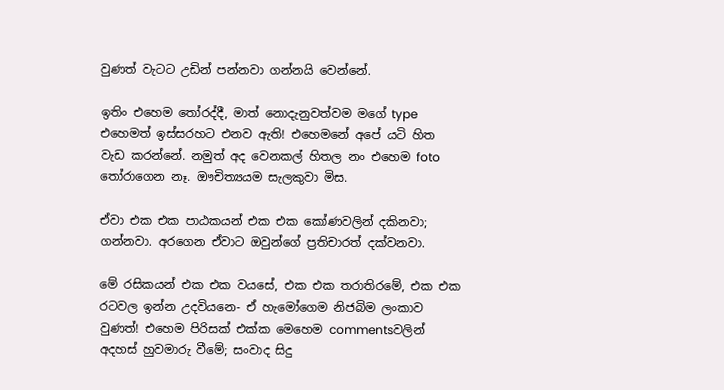වුණත් වැටට උඩින් පන්නවා ගන්නයි වෙන්නේ.

ඉතිං එහෙම තෝරද්දී, මාත් නොදැනුවත්වම මගේ type එහෙමත් ඉස්සරහට එනව ඇති! එහෙමනේ අපේ යටි හිත වැඩ කරන්නේ. නමුත් අද වෙනකල් හිතල නං එහෙම foto තෝරාගෙන නෑ. ඖචිත්‍යයම සැලකුවා මිස.

ඒවා එක එක පාඨකයන් එක එක කෝණවලින් දකිනවා; ගන්නවා. අරගෙන ඒවාට ඔවුන්ගේ ප්‍රතිචාරත් දක්වනවා.

මේ රසිකයන් එක එක වයසේ, එක එක තරාතිරමේ, එක එක රටවල ඉන්න උදවියනෙ- ඒ හැමෝගෙම නිජබිම ලංකාව වුණත්! එහෙම පිරිසක් එක්ක මෙහෙම commentsවලින් අදහස් හුවමාරු වීමේ; සංවාද සිදු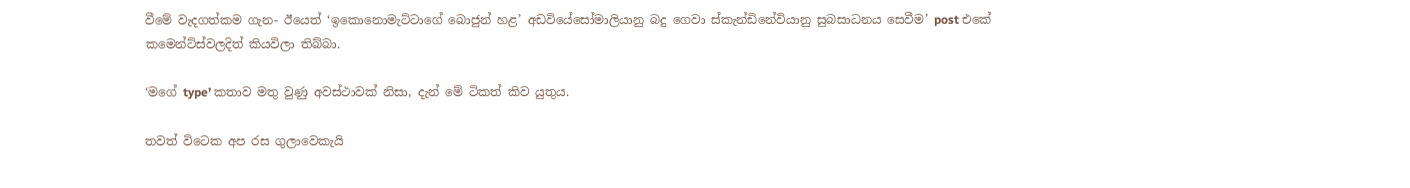වීමේ වැදගත්කම ගැන- ඊයෙත් ‘ඉකොනොමැට්ටාගේ බොජුන් හළ’ අඩවියේසෝමාලියානු බදු ගෙවා ස්කැන්ඩිනේවියානු සුබසාධනය සෙවීම’ post එකේ කමෙන්ට්ස්වලදිත් කියවිලා තිබ්බා.

‘මගේ type’ කතාව මතු වුණු අවස්ථාවක් නිසා, දැන් මේ ටිකත් කිව යුතුය.

තවත් විටෙක අප රස ගුලාවෙකැයි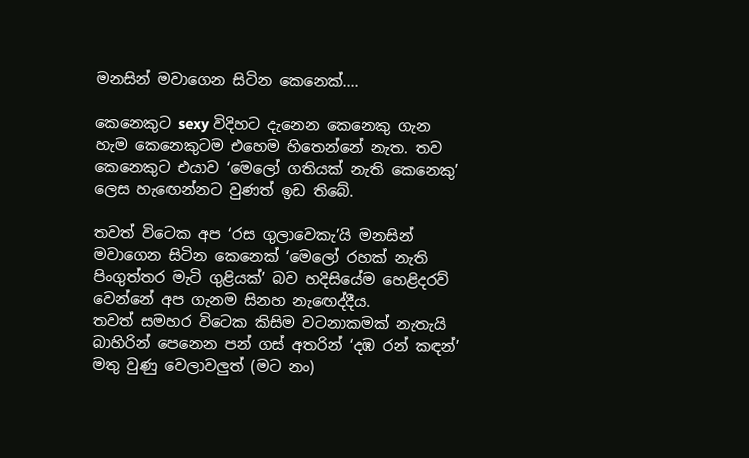මනසින් මවාගෙන සිටින කෙනෙක්....

කෙනෙකුට sexy විදිහට දැනෙන කෙනෙකු ගැන හැම කෙනෙකුටම එහෙම හිතෙන්නේ නැත. තව කෙනෙකුට එයාව ‘මෙලෝ ගතියක් නැති කෙනෙකු’ ලෙස හැඟෙන්නට වුණත් ඉඩ තිබේ.

තවත් විටෙක අප ‘රස ගුලාවෙකැ’යි මනසින් මවාගෙන සිටින කෙනෙක් ‘මෙලෝ රහක් නැති පිංගුත්තර මැටි ගුළියක්’ බව හදිසියේම හෙළිදරව් වෙන්නේ අප ගැනම සිනහ නැඟෙද්දීය.
තවත් සමහර විටෙක කිසිම වටනාකමක් නැතැයි බාහිරින් පෙනෙන පන් ගස් අතරින් ‘දඹ රන් කඳන්’ මතු වුණු වෙලාවලුත් (මට නං)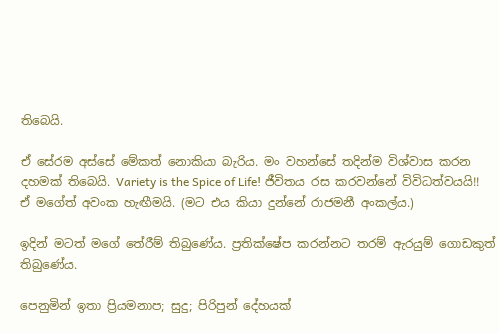තිබෙයි.

ඒ සේරම අස්සේ මේකත් නොකියා බැරිය. මං වහන්සේ තදින්ම විශ්වාස කරන දහමක් තිබෙයි. Variety is the Spice of Life! ජීවිතය රස කරවන්නේ විවිධත්වයයි!! ඒ මගේත් අවංක හැඟීමයි. (මට එය කියා දුන්නේ රාජමනී අංකල්ය.)

ඉදින් මටත් මගේ තේරීම් තිබුණේය. ප්‍රතික්ෂේප කරන්නට තරම් ඇරයුම් ගොඩකුත් තිබුණේය.

පෙනුමින් ඉතා ප්‍රියමනාප; සුදු; පිරිපුන් දේහයක්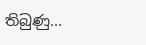තිබුණු...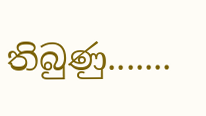තිබුණු.......